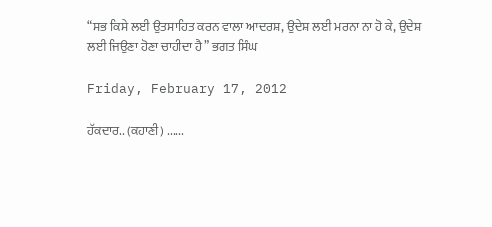“ਸਭ ਕਿਸੇ ਲਈ ਉਤਸਾਹਿਤ ਕਰਨ ਵਾਲਾ ਆਦਰਸ਼, ਉਦੇਸ਼ ਲਈ ਮਰਨਾ ਨਾ ਹੋ ਕੇ, ਉਦੇਸ਼ ਲਈ ਜਿਉਣਾ ਹੋਣਾ ਚਾਹੀਦਾ ਹੈ” ਭਗਤ ਸਿੰਘ

Friday, February 17, 2012

ਹੱਕਦਾਰ.. (ਕਹਾਣੀ) ......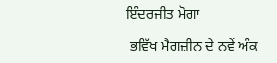ਇੰਦਰਜੀਤ ਮੋਗਾ

 ਭਵਿੱਖ ਮੈਗਜ਼ੀਨ ਦੇ ਨਵੇਂ ਅੰਕ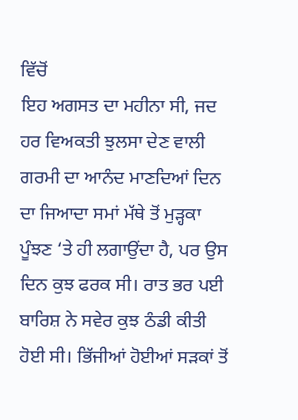ਵਿੱਚੋਂ
ਇਹ ਅਗਸਤ ਦਾ ਮਹੀਨਾ ਸੀ, ਜਦ ਹਰ ਵਿਅਕਤੀ ਝੁਲਸਾ ਦੇਣ ਵਾਲੀ ਗਰਮੀ ਦਾ ਆਨੰਦ ਮਾਣਦਿਆਂ ਦਿਨ ਦਾ ਜਿਆਦਾ ਸਮਾਂ ਮੱਥੇ ਤੋਂ ਮੁੜ੍ਹਕਾ ਪੂੰਝਣ ‘ਤੇ ਹੀ ਲਗਾਉਂਦਾ ਹੈ, ਪਰ ਉਸ ਦਿਨ ਕੁਝ ਫਰਕ ਸੀ। ਰਾਤ ਭਰ ਪਈ ਬਾਰਿਸ਼ ਨੇ ਸਵੇਰ ਕੁਝ ਠੰਡੀ ਕੀਤੀ ਹੋਈ ਸੀ। ਭਿੱਜੀਆਂ ਹੋਈਆਂ ਸੜਕਾਂ ਤੋਂ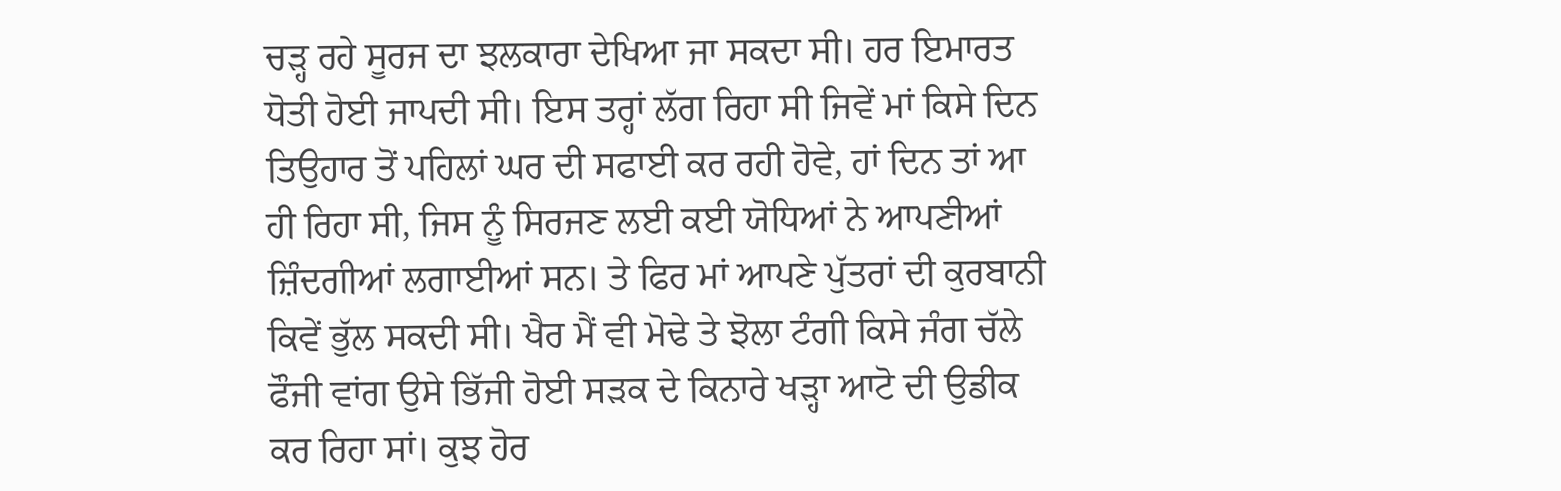ਚੜ੍ਹ ਰਹੇ ਸੂਰਜ ਦਾ ਝਲਕਾਰਾ ਦੇਖਿਆ ਜਾ ਸਕਦਾ ਸੀ। ਹਰ ਇਮਾਰਤ ਧੋਤੀ ਹੋਈ ਜਾਪਦੀ ਸੀ। ਇਸ ਤਰ੍ਹਾਂ ਲੱਗ ਰਿਹਾ ਸੀ ਜਿਵੇਂ ਮਾਂ ਕਿਸੇ ਦਿਨ ਤਿਉਹਾਰ ਤੋਂ ਪਹਿਲਾਂ ਘਰ ਦੀ ਸਫਾਈ ਕਰ ਰਹੀ ਹੋਵੇ, ਹਾਂ ਦਿਨ ਤਾਂ ਆ ਹੀ ਰਿਹਾ ਸੀ, ਜਿਸ ਨੂੰ ਸਿਰਜਣ ਲਈ ਕਈ ਯੋਧਿਆਂ ਨੇ ਆਪਣੀਆਂ ਜ਼ਿੰਦਗੀਆਂ ਲਗਾਈਆਂ ਸਨ। ਤੇ ਫਿਰ ਮਾਂ ਆਪਣੇ ਪੁੱਤਰਾਂ ਦੀ ਕੁਰਬਾਨੀ ਕਿਵੇਂ ਭੁੱਲ ਸਕਦੀ ਸੀ। ਖੈਰ ਮੈਂ ਵੀ ਮੋਢੇ ਤੇ ਝੋਲਾ ਟੰਗੀ ਕਿਸੇ ਜੰਗ ਚੱਲੇ ਫੌਜੀ ਵਾਂਗ ਉਸੇ ਭਿੱਜੀ ਹੋਈ ਸੜਕ ਦੇ ਕਿਨਾਰੇ ਖੜ੍ਹਾ ਆਟੋ ਦੀ ਉਡੀਕ ਕਰ ਰਿਹਾ ਸਾਂ। ਕੁਝ ਹੋਰ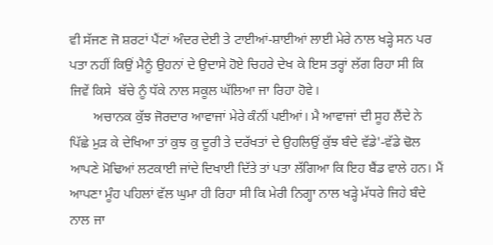ਵੀ ਸੱਜਣ ਜੋ ਸ਼ਰਟਾਂ ਪੈਂਟਾਂ ਅੰਦਰ ਦੇਈ ਤੇ ਟਾਈਆਂ-ਸ਼ਾਈਆਂ ਲਾਈ ਮੇਰੇ ਨਾਲ ਖੜ੍ਹੇ ਸਨ ਪਰ ਪਤਾ ਨਹੀਂ ਕਿਉਂ ਮੈਨੂੰ ਉਹਨਾਂ ਦੇ ਉਦਾਸੇ ਹੋਏ ਚਿਹਰੇ ਦੇਖ ਕੇ ਇਸ ਤਰ੍ਹਾਂ ਲੱਗ ਰਿਹਾ ਸੀ ਕਿ ਜਿਵੇਂ ਕਿਸੇ  ਬੱਚੇ ਨੂੰ ਧੱਕੇ ਨਾਲ ਸਕੂਲ ਘੱਲਿਆ ਜਾ ਰਿਹਾ ਹੋਵੇ।
       ਅਚਾਨਕ ਕੁੱਝ ਜੋਰਦਾਰ ਆਵਾਜਾਂ ਮੇਰੇ ਕੰਨੀਂ ਪਈਆਂ। ਮੈ ਆਵਾਜਾਂ ਦੀ ਸੂਹ ਲੈਂਦੇ ਨੇ ਪਿੱਛੇ ਮੁੜ ਕੇ ਦੇਖਿਆ ਤਾਂ ਕੁਝ ਕੁ ਦੂਰੀ ਤੇ ਦਰੱਖਤਾਂ ਦੇ ਉਹਲਿਉਂ ਕੁੱਝ ਬੰਦੇ ਵੱਡੇ'-ਵੱਡੇ ਢੋਲ ਆਪਣੇ ਮੋਢਿਆਂ ਲਟਕਾਈ ਜਾਂਦੇ ਦਿਖਾਈ ਦਿੱਤੇ ਤਾਂ ਪਤਾ ਲੱਗਿਆ ਕਿ ਇਹ ਬੈਂਡ ਵਾਲੇ ਹਨ। ਮੈਂ ਆਪਣਾ ਮੂੰਹ ਪਹਿਲਾਂ ਵੱਲ ਘੁਮਾ ਹੀ ਰਿਹਾ ਸੀ ਕਿ ਮੇਰੀ ਨਿਗ੍ਹਾ ਨਾਲ ਖੜ੍ਹੇ ਮੱਧਰੇ ਜਿਹੇ ਬੰਦੇ ਨਾਲ ਜਾ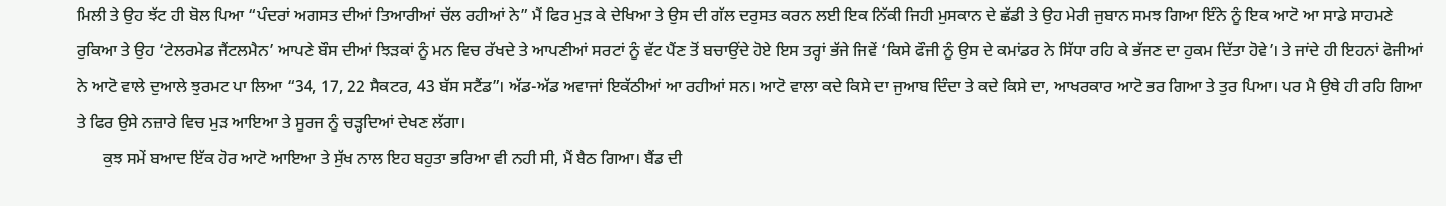ਮਿਲੀ ਤੇ ਉਹ ਝੱਟ ਹੀ ਬੋਲ ਪਿਆ “ਪੰਦਰਾਂ ਅਗਸਤ ਦੀਆਂ ਤਿਆਰੀਆਂ ਚੱਲ ਰਹੀਆਂ ਨੇ” ਮੈਂ ਫਿਰ ਮੁੜ ਕੇ ਦੇਖਿਆ ਤੇ ਉਸ ਦੀ ਗੱਲ ਦਰੁਸਤ ਕਰਨ ਲਈ ਇਕ ਨਿੱਕੀ ਜਿਹੀ ਮੁਸਕਾਨ ਦੇ ਛੱਡੀ ਤੇ ਉਹ ਮੇਰੀ ਜੁਬਾਨ ਸਮਝ ਗਿਆ ਇੰਨੇ ਨੂੰ ਇਕ ਆਟੋ ਆ ਸਾਡੇ ਸਾਹਮਣੇ ਰੁਕਿਆ ਤੇ ਉਹ ‘ਟੇਲਰਮੇਡ ਜੈਂਟਲਮੈਨ’ ਆਪਣੇ ਬੌਸ ਦੀਆਂ ਝਿੜਕਾਂ ਨੂੰ ਮਨ ਵਿਚ ਰੱਖਦੇ ਤੇ ਆਪਣੀਆਂ ਸਰਟਾਂ ਨੂੰ ਵੱਟ ਪੈਂਣ ਤੋਂ ਬਚਾਉਂਦੇ ਹੋਏ ਇਸ ਤਰ੍ਹਾਂ ਭੱਜੇ ਜਿਵੇਂ ‘ਕਿਸੇ ਫੌਜੀ ਨੂੰ ਉਸ ਦੇ ਕਮਾਂਡਰ ਨੇ ਸਿੱਧਾ ਰਹਿ ਕੇ ਭੱਜਣ ਦਾ ਹੁਕਮ ਦਿੱਤਾ ਹੋਵੇ’। ਤੇ ਜਾਂਦੇ ਹੀ ਇਹਨਾਂ ਫੋਜੀਆਂ ਨੇ ਆਟੋ ਵਾਲੇ ਦੁਆਲੇ ਝੁਰਮਟ ਪਾ ਲਿਆ “34, 17, 22 ਸੈਕਟਰ, 43 ਬੱਸ ਸਟੈਂਡ”। ਅੱਡ-ਅੱਡ ਅਵਾਜਾਂ ਇਕੱਠੀਆਂ ਆ ਰਹੀਆਂ ਸਨ। ਆਟੋ ਵਾਲਾ ਕਦੇ ਕਿਸੇ ਦਾ ਜੁਆਬ ਦਿੰਦਾ ਤੇ ਕਦੇ ਕਿਸੇ ਦਾ, ਆਖਰਕਾਰ ਆਟੋ ਭਰ ਗਿਆ ਤੇ ਤੁਰ ਪਿਆ। ਪਰ ਮੈ ਉਥੇ ਹੀ ਰਹਿ ਗਿਆ ਤੇ ਫਿਰ ਉਸੇ ਨਜ਼ਾਰੇ ਵਿਚ ਮੁੜ ਆਇਆ ਤੇ ਸੂਰਜ ਨੂੰ ਚੜ੍ਹਦਿਆਂ ਦੇਖਣ ਲੱਗਾ।
      ਕੁਝ ਸਮੇਂ ਬਆਦ ਇੱਕ ਹੋਰ ਆਟੋ ਆਇਆ ਤੇ ਸੁੱਖ ਨਾਲ ਇਹ ਬਹੁਤਾ ਭਰਿਆ ਵੀ ਨਹੀ ਸੀ, ਮੈਂ ਬੈਠ ਗਿਆ। ਬੈਂਡ ਦੀ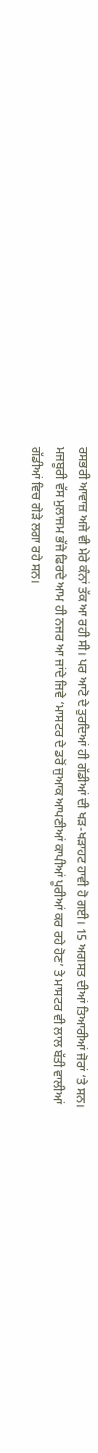ਰਸਭਰੀ ਆਵਾਜ਼ ਅਜੇ ਵੀ ਮੇਰੇ ਕੰਨਾਂ ਤੱਕ ਆ ਰਹੀ ਸੀ। ਪਰ ਆਟੋ ਦੇ ਤੁਰਦਿਆਂ ਹੀ ਗੱਡੀਆਂ ਦੀ ਖੜ-ਖੜਾਹਟ ਹਾਵੀ ਹੋ ਗਈ। 15 ਅਗਸਤ ਦੀਆਂ ਤਿਆਰੀਆਂ ਜੋਰਾਂ ‘ਤੇ ਸਨ। ਮਜਬੂਰੀ ਵੱਸ ਮੁਲਾਜਮ ਭੱਜੇ ਫਿਰਦੇ ਆਮ ਹੀ ਨਜਰ ਆ ਜਾਂਦੇ ਜਿਵੇ ‘ਮਾਸਟਰ ਦੇ ਡਰੋਂ ਜੁਆਕ ਆਪਣੀਆਂ ਕਾਪੀਆਂ ਪੂਰੀਆਂ ਕਰ ਰਹੇ ਹੋਣ’ ਤੇ ਮਾਸਟਰ ਵੀ ਲਾਲ ਬੱਤੀ ਵਾਲੀਆਂ ਗੱਡੀਆਂ ਵਿਚ ਗੇੜੇ ਲਗਾ ਰਹੇ ਸਨ।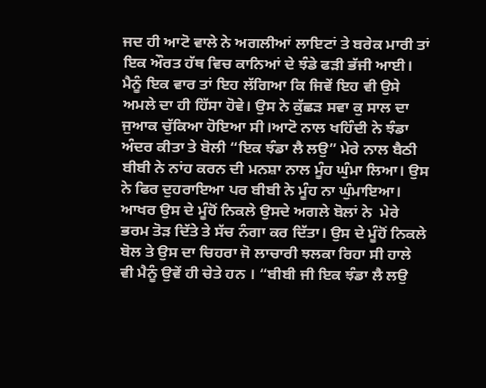ਜਦ ਹੀ ਆਟੋ ਵਾਲੇ ਨੇ ਅਗਲੀਆਂ ਲਾਇਟਾਂ ਤੇ ਬਰੇਕ ਮਾਰੀ ਤਾਂ ਇਕ ਔਰਤ ਹੱਥ ਵਿਚ ਕਾਨਿਆਂ ਦੇ ਝੰਡੇ ਫੜੀ ਭੱਜੀ ਆਈ। ਮੈਨੂੰ ਇਕ ਵਾਰ ਤਾਂ ਇਹ ਲੱਗਿਆ ਕਿ ਜਿਵੇਂ ਇਹ ਵੀ ਉਸੇ ਅਮਲੇ ਦਾ ਹੀ ਹਿੱਸਾ ਹੋਵੇ। ਉਸ ਨੇ ਕੁੱਛੜ ਸਵਾ ਕੁ ਸਾਲ ਦਾ ਜੁਆਕ ਚੁੱਕਿਆ ਹੋਇਆ ਸੀ।ਆਟੋ ਨਾਲ ਖਹਿੰਦੀ ਨੇ ਝੰਡਾ ਅੰਦਰ ਕੀਤਾ ਤੇ ਬੋਲੀ “ਇਕ ਝੰਡਾ ਲੈ ਲਉ” ਮੇਰੇ ਨਾਲ ਬੈਠੀ ਬੀਬੀ ਨੇ ਨਾਂਹ ਕਰਨ ਦੀ ਮਨਸ਼ਾ ਨਾਲ ਮੂੰਹ ਘੁੰਮਾ ਲਿਆ। ਉਸ ਨੇ ਫਿਰ ਦੁਹਰਾਇਆ ਪਰ ਬੀਬੀ ਨੇ ਮੂੰਹ ਨਾ ਘੁੰਮਾਇਆ। ਆਖਰ ਉਸ ਦੇ ਮੂੰਹੋਂ ਨਿਕਲੇ ਉਸਦੇ ਅਗਲੇ ਬੋਲਾਂ ਨੇ  ਮੇਰੇ ਭਰਮ ਤੋੜ ਦਿੱਤੇ ਤੇ ਸੱਚ ਨੰਗਾ ਕਰ ਦਿੱਤਾ। ਉਸ ਦੇ ਮੂੰਹੋਂ ਨਿਕਲੇ ਬੋਲ ਤੇ ਉਸ ਦਾ ਚਿਹਰਾ ਜੋ ਲਾਚਾਰੀ ਝਲਕਾ ਰਿਹਾ ਸੀ ਹਾਲੇ ਵੀ ਮੈਨੂੰ ਉਵੇਂ ਹੀ ਚੇਤੇ ਹਨ । “ਬੀਬੀ ਜੀ ਇਕ ਝੰਡਾ ਲੈ ਲਉ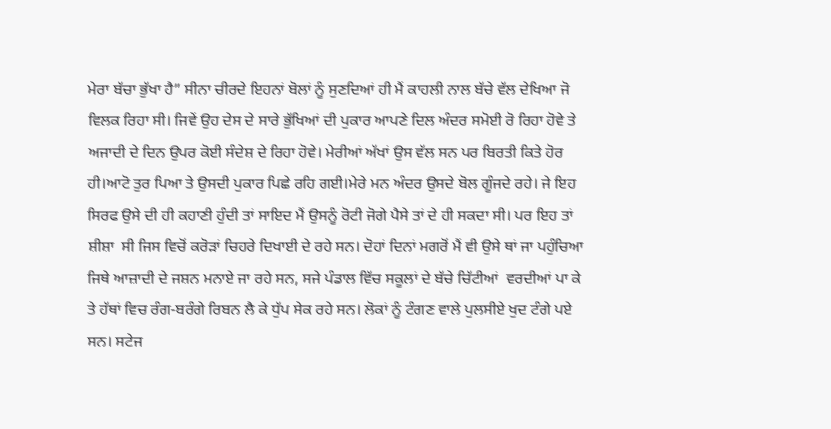ਮੇਰਾ ਬੱਚਾ ਭੁੱਖਾ ਹੈ” ਸੀਨਾ ਚੀਰਦੇ ਇਹਨਾਂ ਬੋਲਾਂ ਨੂੰ ਸੁਣਦਿਆਂ ਹੀ ਮੈਂ ਕਾਹਲੀ ਨਾਲ ਬੱਚੇ ਵੱਲ ਦੇਖਿਆ ਜੋ ਵਿਲਕ ਰਿਹਾ ਸੀ। ਜਿਵੇਂ ਉਹ ਦੇਸ ਦੇ ਸਾਰੇ ਭੁੱਖਿਆਂ ਦੀ ਪੁਕਾਰ ਆਪਣੇ ਦਿਲ ਅੰਦਰ ਸਮੋਈ ਰੋ ਰਿਹਾ ਹੋਵੇ ਤੇ ਅਜਾਦੀ ਦੇ ਦਿਨ ਉਪਰ ਕੋਈ ਸੰਦੇਸ਼ ਦੇ ਰਿਹਾ ਹੋਵੇ। ਮੇਰੀਆਂ ਅੱਖਾਂ ਉਸ ਵੱਲ ਸਨ ਪਰ ਬਿਰਤੀ ਕਿਤੇ ਹੋਰ ਹੀ।ਆਟੋ ਤੁਰ ਪਿਆ ਤੇ ਉਸਦੀ ਪੁਕਾਰ ਪਿਛੇ ਰਹਿ ਗਈ।ਮੇਰੇ ਮਨ ਅੰਦਰ ਉਸਦੇ ਬੋਲ ਗੂੰਜਦੇ ਰਹੇ। ਜੇ ਇਹ ਸਿਰਫ ਉਸੇ ਦੀ ਹੀ ਕਹਾਣੀ ਹੁੰਦੀ ਤਾਂ ਸਾਇਦ ਮੈਂ ਉਸਨੂੰ ਰੋਟੀ ਜੋਗੇ ਪੈਸੇ ਤਾਂ ਦੇ ਹੀ ਸਕਦਾ ਸੀ। ਪਰ ਇਹ ਤਾਂ ਸ਼ੀਸ਼ਾ  ਸੀ ਜਿਸ ਵਿਚੋਂ ਕਰੋੜਾਂ ਚਿਹਰੇ ਦਿਖਾਈ ਦੇ ਰਹੇ ਸਨ। ਦੋਹਾਂ ਦਿਨਾਂ ਮਗਰੋਂ ਮੈਂ ਵੀ ਉਸੇ ਥਾਂ ਜਾ ਪਹੁੰਚਿਆ ਜਿਥੇ ਆਜ਼ਾਦੀ ਦੇ ਜਸ਼ਨ ਮਨਾਏ ਜਾ ਰਹੇ ਸਨ, ਸਜੇ ਪੰਡਾਲ ਵਿੱਚ ਸਕੂਲਾਂ ਦੇ ਬੱਚੇ ਚਿੱਟੀਆਂ  ਵਰਦੀਆਂ ਪਾ ਕੇ ਤੇ ਹੱਥਾਂ ਵਿਚ ਰੰਗ-ਬਰੰਗੇ ਰਿਬਨ ਲੈ ਕੇ ਧੁੱਪ ਸੇਕ ਰਹੇ ਸਨ। ਲੋਕਾਂ ਨੂੰ ਟੰਗਣ ਵਾਲੇ ਪੁਲਸੀਏ ਖੁਦ ਟੰਗੇ ਪਏ ਸਨ। ਸਟੇਜ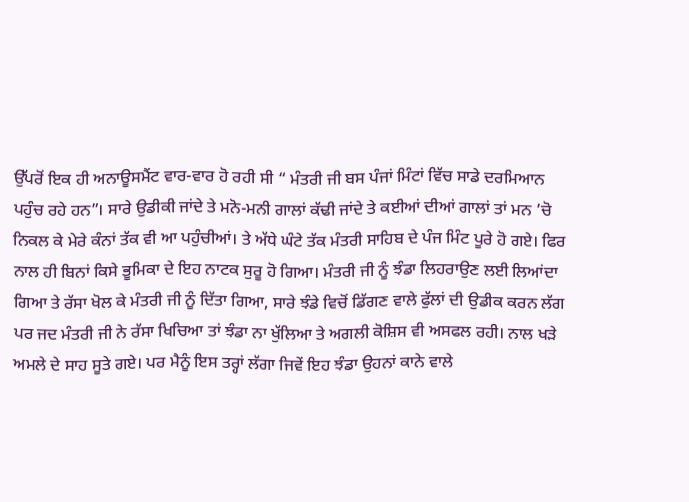ਉੱਪਰੋਂ ਇਕ ਹੀ ਅਨਾਊਸਮੈਂਟ ਵਾਰ-ਵਾਰ ਹੋ ਰਹੀ ਸੀ “ ਮੰਤਰੀ ਜੀ ਬਸ ਪੰਜਾਂ ਮਿੰਟਾਂ ਵਿੱਚ ਸਾਡੇ ਦਰਮਿਆਨ ਪਹੁੰਚ ਰਹੇ ਹਨ”। ਸਾਰੇ ਉਡੀਕੀ ਜਾਂਦੇ ਤੇ ਮਨੋ-ਮਨੀ ਗਾਲਾਂ ਕੱਢੀ ਜਾਂਦੇ ਤੇ ਕਈਆਂ ਦੀਆਂ ਗਾਲਾਂ ਤਾਂ ਮਨ ’ਚੋ ਨਿਕਲ ਕੇ ਮੇਰੇ ਕੰਨਾਂ ਤੱਕ ਵੀ ਆ ਪਹੁੰਚੀਆਂ। ਤੇ ਅੱਧੇ ਘੰਟੇ ਤੱਕ ਮੰਤਰੀ ਸਾਹਿਬ ਦੇ ਪੰਜ ਮਿੰਟ ਪੂਰੇ ਹੋ ਗਏ। ਫਿਰ ਨਾਲ ਹੀ ਬਿਨਾਂ ਕਿਸੇ ਭੂਮਿਕਾ ਦੇ ਇਹ ਨਾਟਕ ਸੁਰੂ ਹੋ ਗਿਆ। ਮੰਤਰੀ ਜੀ ਨੂੰ ਝੰਡਾ ਲਿਹਰਾਉਣ ਲਈ ਲਿਆਂਦਾ ਗਿਆ ਤੇ ਰੱਸਾ ਖੋਲ ਕੇ ਮੰਤਰੀ ਜੀ ਨੂੰ ਦਿੱਤਾ ਗਿਆ, ਸਾਰੇ ਝੰਡੇ ਵਿਚੋਂ ਡਿੱਗਣ ਵਾਲੇ ਫੁੱਲਾਂ ਦੀ ਉਡੀਕ ਕਰਨ ਲੱਗ ਪਰ ਜਦ ਮੰਤਰੀ ਜੀ ਨੇ ਰੱਸਾ ਖਿਚਿਆ ਤਾਂ ਝੰਡਾ ਨਾ ਖੁੱਲਿਆ ਤੇ ਅਗਲੀ ਕੋਸ਼ਿਸ ਵੀ ਅਸਫਲ ਰਹੀ। ਨਾਲ ਖੜੇ ਅਮਲੇ ਦੇ ਸਾਹ ਸੂਤੇ ਗਏ। ਪਰ ਮੈਨੂੰ ਇਸ ਤਰ੍ਹਾਂ ਲੱਗਾ ਜਿਵੇਂ ਇਹ ਝੰਡਾ ਉਹਨਾਂ ਕਾਨੇ ਵਾਲੇ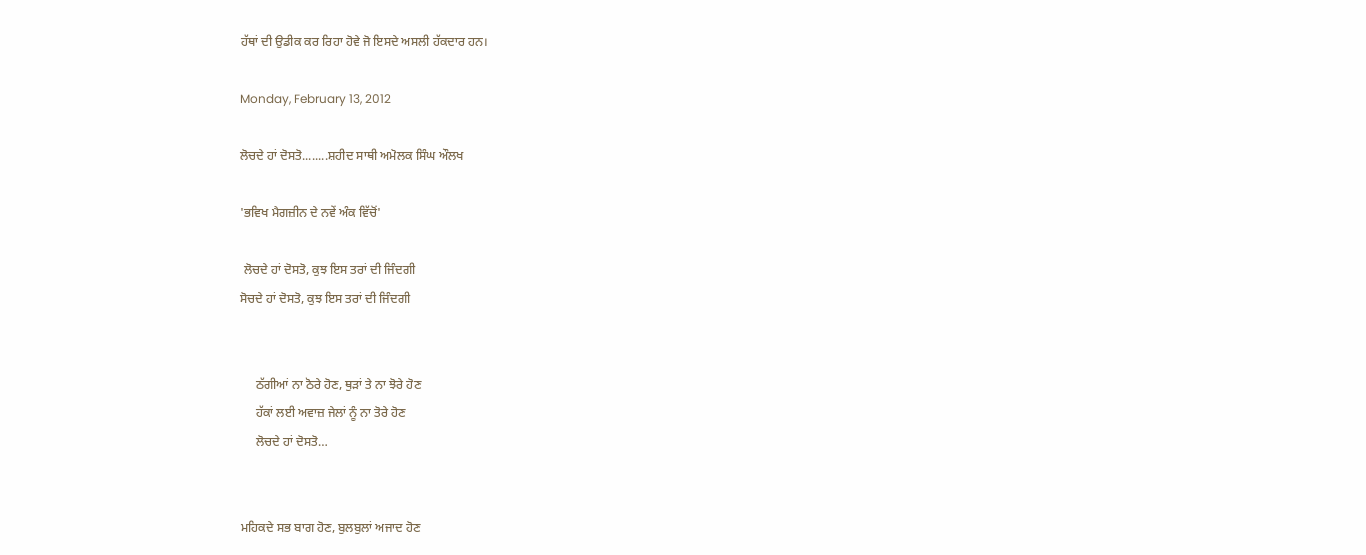ਹੱਥਾਂ ਦੀ ਉਡੀਕ ਕਰ ਰਿਹਾ ਹੋਵੇ ਜੋ ਇਸਦੇ ਅਸਲੀ ਹੱਕਦਾਰ ਹਨ।

Monday, February 13, 2012

ਲੋਚਦੇ ਹਾਂ ਦੋਸਤੋ........ਸ਼ਹੀਦ ਸਾਥੀ ਅਮੋਲਕ ਸਿੰਘ ਔਲਖ

'ਭਵਿਖ ਮੈਗਜ਼ੀਨ ਦੇ ਨਵੇਂ ਅੰਕ ਵਿੱਚੋਂ'

 ਲੋਚਦੇ ਹਾਂ ਦੋਸਤੋ, ਕੁਝ ਇਸ ਤਰਾਂ ਦੀ ਜਿੰਦਗੀ
ਸੋਚਦੇ ਹਾਂ ਦੋਸਤੋ, ਕੁਝ ਇਸ ਤਰਾਂ ਦੀ ਜਿੰਦਗੀ


     ਠੱਗੀਆਂ ਨਾ ਠੋਰੇ ਹੋਣ, ਥੁੜਾਂ ਤੇ ਨਾ ਝੋਰੇ ਹੋਣ
     ਹੱਕਾਂ ਲਈ ਅਵਾਜ਼ ਜੇਲਾਂ ਨੂੰ ਨਾ ਤੋਰੇ ਹੋਣ
     ਲੋਚਦੇ ਹਾਂ ਦੋਸਤੋ…


ਮਹਿਕਦੇ ਸਭ ਬਾਗ ਹੋਣ, ਬੁਲਬੁਲਾਂ ਅਜਾਦ ਹੋਣ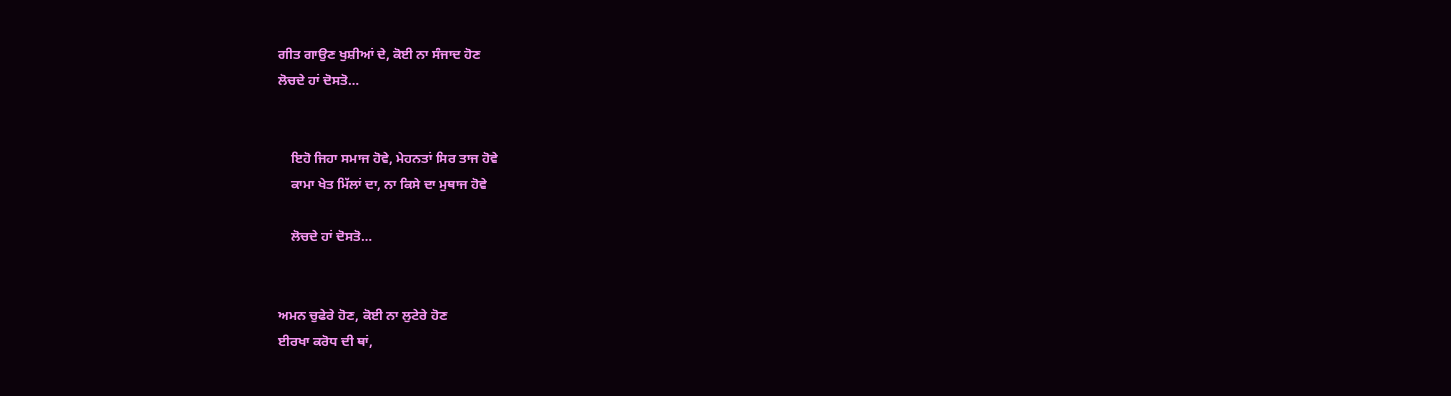ਗੀਤ ਗਾਉਣ ਖੁਸ਼ੀਆਂ ਦੇ, ਕੋਈ ਨਾ ਸੰਜਾਦ ਹੋਣ
ਲੋਚਦੇ ਹਾਂ ਦੋਸਤੋ…


    ਇਹੋ ਜਿਹਾ ਸਮਾਜ ਹੋਵੇ, ਮੇਹਨਤਾਂ ਸਿਰ ਤਾਜ ਹੋਵੇ
    ਕਾਮਾ ਖੇਤ ਮਿੱਲਾਂ ਦਾ, ਨਾ ਕਿਸੇ ਦਾ ਮੁਥਾਜ ਹੋਵੇ

    ਲੋਚਦੇ ਹਾਂ ਦੋਸਤੋ…


ਅਮਨ ਚੁਫੇਰੇ ਹੋਣ, ਕੋਈ ਨਾ ਲੁਟੇਰੇ ਹੋਣ
ਈਰਖਾ ਕਰੋਧ ਦੀ ਥਾਂ,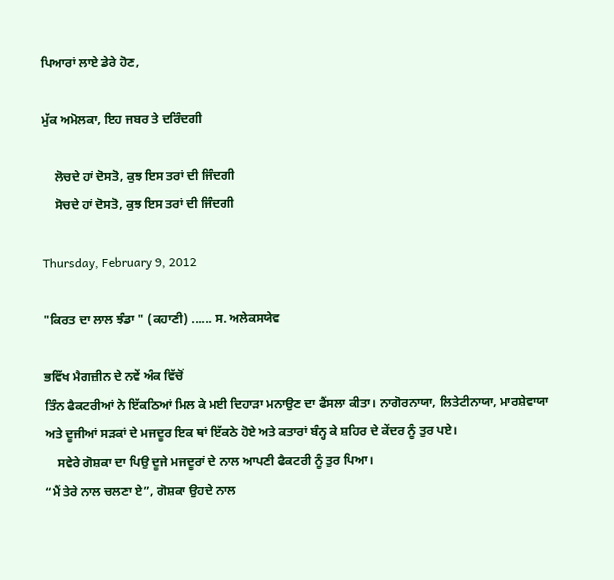ਪਿਆਰਾਂ ਲਾਏ ਡੇਰੇ ਹੋਣ,

ਮੁੱਕ ਅਮੋਲਕਾ, ਇਹ ਜਬਰ ਤੇ ਦਰਿੰਦਗੀ

    ਲੋਚਦੇ ਹਾਂ ਦੋਸਤੋ, ਕੁਝ ਇਸ ਤਰਾਂ ਦੀ ਜਿੰਦਗੀ
    ਸੋਚਦੇ ਹਾਂ ਦੋਸਤੋ, ਕੁਝ ਇਸ ਤਰਾਂ ਦੀ ਜਿੰਦਗੀ

Thursday, February 9, 2012

"ਕਿਰਤ ਦਾ ਲਾਲ ਝੰਡਾ " (ਕਹਾਣੀ) ...... ਸ. ਅਲੇਕਸਯੇਵ

ਭਵਿੱਖ ਮੈਗਜ਼ੀਨ ਦੇ ਨਵੇਂ ਅੰਕ ਵਿੱਚੋਂ
ਤਿੰਨ ਫੈਕਟਰੀਆਂ ਨੇ ਇੱਕਠਿਆਂ ਮਿਲ ਕੇ ਮਈ ਦਿਹਾੜਾ ਮਨਾਉਣ ਦਾ ਫੈਂਸਲਾ ਕੀਤਾ। ਨਾਗੋਰਨਾਯਾ, ਲਿਤੇਟੀਨਾਯਾ, ਮਾਰਸ਼ੇਵਾਯਾ ਅਤੇ ਦੂਜੀਆਂ ਸੜਕਾਂ ਦੇ ਮਜਦੂਰ ਇਕ ਥਾਂ ਇੱਕਠੇ ਹੋਏ ਅਤੇ ਕਤਾਰਾਂ ਬੰਨ੍ਹ ਕੇ ਸ਼ਹਿਰ ਦੇ ਕੇਂਦਰ ਨੂੰ ਤੁਰ ਪਏ।
    ਸਵੇਰੇ ਗੋਸ਼ਕਾ ਦਾ ਪਿਉ ਦੂਜੇ ਮਜਦੂਰਾਂ ਦੇ ਨਾਲ ਆਪਣੀ ਫੈਕਟਰੀ ਨੂੰ ਤੁਰ ਪਿਆ।
“ਮੈਂ ਤੇਰੇ ਨਾਲ ਚਲਣਾ ਏ”, ਗੋਸ਼ਕਾ ਉਹਦੇ ਨਾਲ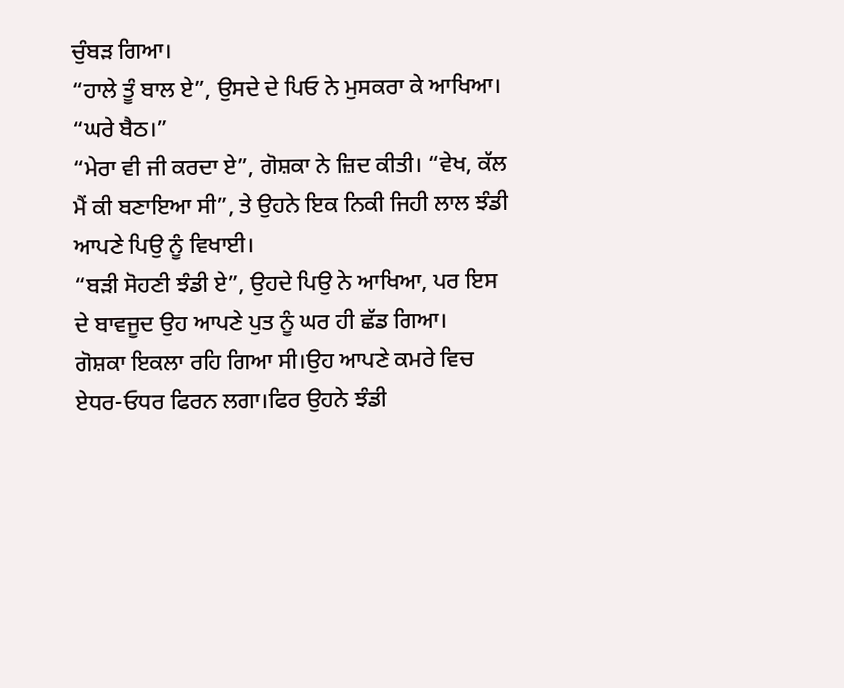ਚੁੰਬੜ ਗਿਆ।
“ਹਾਲੇ ਤੂੰ ਬਾਲ ਏ”, ਉਸਦੇ ਦੇ ਪਿਓ ਨੇ ਮੁਸਕਰਾ ਕੇ ਆਖਿਆ। “ਘਰੇ ਬੈਠ।”
“ਮੇਰਾ ਵੀ ਜੀ ਕਰਦਾ ਏ”, ਗੋਸ਼ਕਾ ਨੇ ਜ਼ਿਦ ਕੀਤੀ। “ਵੇਖ, ਕੱਲ ਮੈਂ ਕੀ ਬਣਾਇਆ ਸੀ”, ਤੇ ਉਹਨੇ ਇਕ ਨਿਕੀ ਜਿਹੀ ਲਾਲ ਝੰਡੀ ਆਪਣੇ ਪਿਉ ਨੂੰ ਵਿਖਾਈ।
“ਬੜੀ ਸੋਹਣੀ ਝੰਡੀ ਏ”, ਉਹਦੇ ਪਿਉ ਨੇ ਆਖਿਆ, ਪਰ ਇਸ ਦੇ ਬਾਵਜੂਦ ਉਹ ਆਪਣੇ ਪੁਤ ਨੂੰ ਘਰ ਹੀ ਛੱਡ ਗਿਆ।
ਗੋਸ਼ਕਾ ਇਕਲਾ ਰਹਿ ਗਿਆ ਸੀ।ਉਹ ਆਪਣੇ ਕਮਰੇ ਵਿਚ ਏਧਰ-ਓਧਰ ਫਿਰਨ ਲਗਾ।ਫਿਰ ਉਹਨੇ ਝੰਡੀ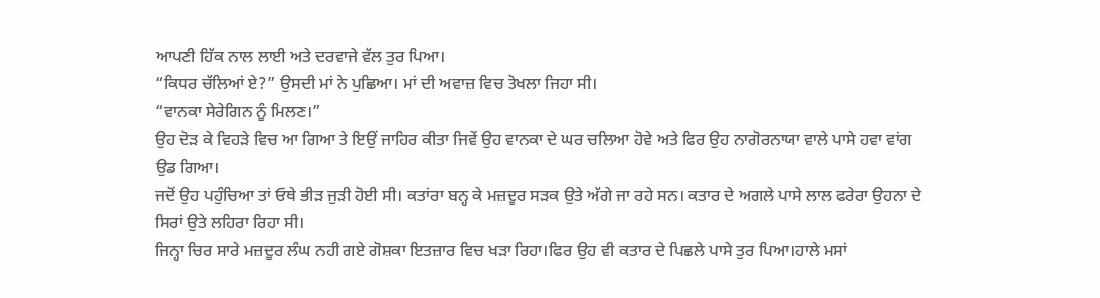ਆਪਣੀ ਹਿੱਕ ਨਾਲ ਲਾਈ ਅਤੇ ਦਰਵਾਜੇ ਵੱਲ ਤੁਰ ਪਿਆ।
“ਕਿਧਰ ਚੱਲਿਆਂ ਏ?” ਉਸਦੀ ਮਾਂ ਨੇ ਪੁਛਿਆ। ਮਾਂ ਦੀ ਅਵਾਜ਼ ਵਿਚ ਤੋਖਲਾ ਜਿਹਾ ਸੀ।
“ਵਾਨਕਾ ਸੇਰੇਗਿਨ ਨੂੰ ਮਿਲਣ।”
ਉਹ ਦੋੜ ਕੇ ਵਿਹੜੇ ਵਿਚ ਆ ਗਿਆ ਤੇ ਇਉਂ ਜਾਹਿਰ ਕੀਤਾ ਜਿਵੇਂ ਉਹ ਵਾਨਕਾ ਦੇ ਘਰ ਚਲਿਆ ਹੋਵੇ ਅਤੇ ਫਿਰ ਉਹ ਨਾਗੋਰਨਾਯਾ ਵਾਲੇ ਪਾਸੇ ਹਵਾ ਵਾਂਗ ਉਡ ਗਿਆ।
ਜਦੋਂ ਉਹ ਪਹੁੰਚਿਆ ਤਾਂ ਓਥੇ ਭੀੜ ਜੁੜੀ ਹੋਈ ਸੀ। ਕਤਾਂਰਾ ਬਨ੍ਹ ਕੇ ਮਜ਼ਦੂਰ ਸੜਕ ਉਤੇ ਅੱਗੇ ਜਾ ਰਹੇ ਸਨ। ਕਤਾਰ ਦੇ ਅਗਲੇ ਪਾਸੇ ਲਾਲ ਫਰੇਰਾ ਉਹਨਾ ਦੇ ਸਿਰਾਂ ਉਤੇ ਲਹਿਰਾ ਰਿਹਾ ਸੀ।
ਜਿਨ੍ਹਾ ਚਿਰ ਸਾਰੇ ਮਜ਼ਦੂਰ ਲੰਘ ਨਹੀ ਗਏ ਗੋਸ਼ਕਾ ਇਤਜ਼ਾਰ ਵਿਚ ਖੜਾ ਰਿਹਾ।ਫਿਰ ਉਹ ਵੀ ਕਤਾਰ ਦੇ ਪਿਛਲੇ ਪਾਸੇ ਤੁਰ ਪਿਆ।ਹਾਲੇ ਮਸਾਂ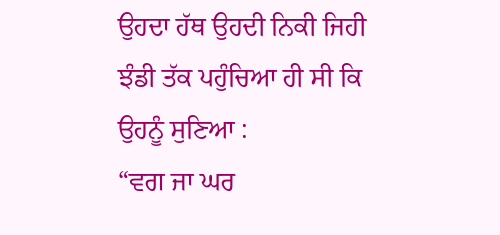ਉਹਦਾ ਹੱਥ ਉਹਦੀ ਨਿਕੀ ਜਿਹੀ ਝੰਡੀ ਤੱਕ ਪਹੁੰਚਿਆ ਹੀ ਸੀ ਕਿ ਉਹਨੂੰ ਸੁਣਿਆ :
“ਵਗ ਜਾ ਘਰ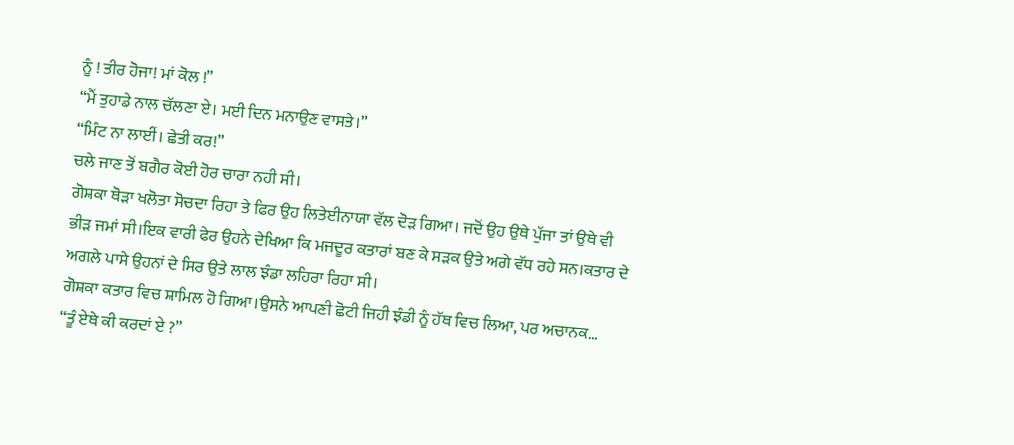ਨੂੰ ! ਤੀਰ ਹੋਜਾ! ਮਾਂ ਕੋਲ !”
“ਮੈਂ ਤੁਹਾਡੇ ਨਾਲ ਚੱਲਣਾ ਏ। ਮਈ ਦਿਨ ਮਨਾਉਣ ਵਾਸਤੇ।”
“ਮਿੰਟ ਨਾ ਲਾਈਂ। ਛੇਤੀ ਕਰ!”
ਚਲੇ ਜਾਣ ਤੋਂ ਬਗੈਰ ਕੋਈ ਹੋਰ ਚਾਰਾ ਨਹੀ ਸੀ।
ਗੋਸ਼ਕਾ ਥੋੜਾ ਖਲੋਤਾ ਸੋਚਦਾ ਰਿਹਾ ਤੇ ਫਿਰ ਉਹ ਲਿਤੇਈਨਾਯਾ ਵੱਲ ਦੋੜ ਗਿਆ। ਜਦੋਂ ਉਹ ਉਥੇ ਪੁੱਜਾ ਤਾਂ ਉਥੇ ਵੀ ਭੀੜ ਜਮਾਂ ਸੀ।ਇਕ ਵਾਰੀ ਫੇਰ ਉਹਨੇ ਦੇਖਿਆ ਕਿ ਮਜਦੂਰ ਕਤਾਰਾਂ ਬਣ ਕੇ ਸੜਕ ਉਤੇ ਅਗੇ ਵੱਧ ਰਹੇ ਸਨ।ਕਤਾਰ ਦੇ ਅਗਲੇ ਪਾਸੇ ਉਹਨਾਂ ਦੇ ਸਿਰ ਉਤੇ ਲਾਲ ਝੰਡਾ ਲਹਿਰਾ ਰਿਹਾ ਸੀ।
ਗੋਸ਼ਕਾ ਕਤਾਰ ਵਿਚ ਸ਼ਾਮਿਲ ਹੋ ਗਿਆ।ਉਸਨੇ ਆਪਣੀ ਛੋਟੀ ਜਿਹੀ ਝੰਡੀ ਨੂੰ ਹੱਥ ਵਿਚ ਲਿਆ, ਪਰ ਅਚਾਨਕ…
“ਤੂੰ ਏਥੇ ਕੀ ਕਰਦਾਂ ਏ ?”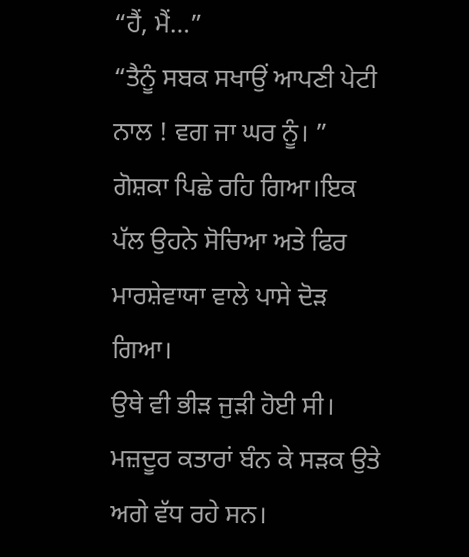“ਹੈਂ, ਮੈਂ…”
“ਤੈਨੂੰ ਸਬਕ ਸਖਾਉਂ ਆਪਣੀ ਪੇਟੀ ਨਾਲ ! ਵਗ ਜਾ ਘਰ ਨੂੰ। ”
ਗੋਸ਼ਕਾ ਪਿਛੇ ਰਹਿ ਗਿਆ।ਇਕ ਪੱਲ ਉਹਨੇ ਸੋਚਿਆ ਅਤੇ ਫਿਰ ਮਾਰਸ਼ੇਵਾਯਾ ਵਾਲੇ ਪਾਸੇ ਦੋੜ ਗਿਆ।
ਉਥੇ ਵੀ ਭੀੜ ਜੁੜੀ ਹੋਈ ਸੀ। ਮਜ਼ਦੂਰ ਕਤਾਰਾਂ ਬੰਨ ਕੇ ਸੜਕ ਉਤੇ ਅਗੇ ਵੱਧ ਰਹੇ ਸਨ।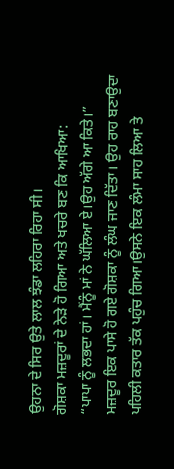ਉਹਨਾ ਦੇ ਸਿਰ ਉਤੇ ਲਾਲ ਝੰਡਾ ਲਹਿਰਾ ਰਿਹਾ ਸੀ।
ਗੋਸ਼ਕਾ ਮਜ਼ਦੂਰਾਂ ਦੇ ਨੇੜੇ ਹੋ ਗਿਆ ਅਤੇ ਖਚਰੇ ਬਣ ਕਿ ਆਖਿਆ:
“ਪਾਪਾ ਨੂੰ ਲਭਦਾ ਹਾਂ। ਮੈਂਨੂੰ ਮਾਂ ਨੇ ਘੱਲਿਆ ਏ।ਉਹ ਅੱਗੇ ਆ ਕਿਤੇ।”
ਮਜ਼ਦੂਰ ਇਕ ਪਾਸੇ ਹੋ ਗਏ ਗੋਸ਼ਕਾ ਨੂੰ ਲੰਘ ਜਾਣ ਦਿੱਤਾ। ਉਹ ਰਾਹ ਬਣਾਉਦਾ ਪਹਿਲੀ ਕਤਾਰ ਤੱਕ ਪਹੁੰਚ ਗਿਆ।ਉਸਨੇ ਇਕ ਲੰਮਾ ਸਾਹ ਲਿਆ ਤੇ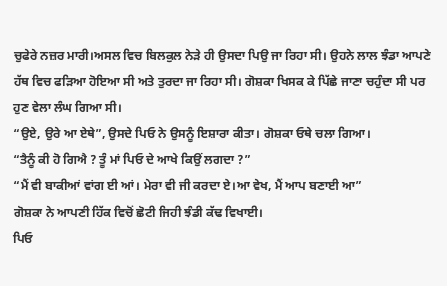ਚੁਫੇਰੇ ਨਜ਼ਰ ਮਾਰੀ।ਅਸਲ ਵਿਚ ਬਿਲਕੁਲ ਨੇੜੇ ਹੀ ਉਸਦਾ ਪਿਉ ਜਾ ਰਿਹਾ ਸੀ। ਉਹਨੇ ਲਾਲ ਝੰਡਾ ਆਪਣੇ ਹੱਥ ਵਿਚ ਫੜਿਆ ਹੋਇਆ ਸੀ ਅਤੇ ਤੁਰਦਾ ਜਾ ਰਿਹਾ ਸੀ। ਗੋਸ਼ਕਾ ਖਿਸਕ ਕੇ ਪਿੱਛੇ ਜਾਣਾ ਚਹੁੰਦਾ ਸੀ ਪਰ ਹੁਣ ਵੇਲਾ ਲੰਘ ਗਿਆ ਸੀ।
“ਉਏ, ਉਰੇ ਆ ਏਥੇ”, ਉਸਦੇ ਪਿਓ ਨੇ ਉਸਨੂੰ ਇਸ਼ਾਰਾ ਕੀਤਾ। ਗੋਸ਼ਕਾ ਓਥੇ ਚਲਾ ਗਿਆ।
“ਤੈਨੂੰ ਕੀ ਹੋ ਗਿਐ ? ਤੂੰ ਮਾਂ ਪਿਓ ਦੇ ਆਖੇ ਕਿਉਂ ਲਗਦਾ ?”
“ਮੈਂ ਵੀ ਬਾਕੀਆਂ ਵਾਂਗ ਈ ਆਂ। ਮੇਰਾ ਵੀ ਜੀ ਕਰਦਾ ਏ।ਆ ਵੇਖ, ਮੈਂ ਆਪ ਬਣਾਈ ਆ”
ਗੋਸ਼ਕਾ ਨੇ ਆਪਣੀ ਹਿੱਕ ਵਿਚੋਂ ਛੋਟੀ ਜਿਹੀ ਝੰਡੀ ਕੱਢ ਵਿਖਾਈ।
ਪਿਓ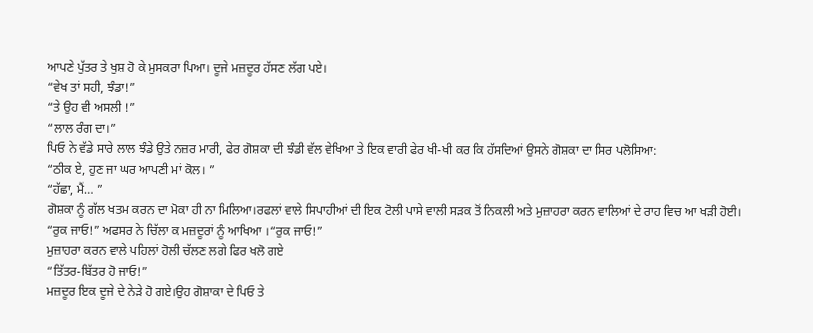ਆਪਣੇ ਪੁੱਤਰ ਤੇ ਖੁਸ਼ ਹੋ ਕੇ ਮੁਸਕਰਾ ਪਿਆ। ਦੂਜੇ ਮਜ਼ਦੂਰ ਹੱਸਣ ਲੱਗ ਪਏ।
“ਵੇਖ ਤਾਂ ਸਹੀ, ਝੰਡਾ!”
“ਤੇ ਉਹ ਵੀ ਅਸਲੀ !”
“ਲਾਲ ਰੰਗ ਦਾ।”
ਪਿਓ ਨੇ ਵੱਡੇ ਸਾਰੇ ਲਾਲ ਝੰਡੇ ਉਤੇ ਨਜ਼ਰ ਮਾਰੀ, ਫੇਰ ਗੋਸ਼ਕਾ ਦੀ ਝੰਡੀ ਵੱਲ ਵੇਖਿਆ ਤੇ ਇਕ ਵਾਰੀ ਫੇਰ ਖੀ-ਖੀ ਕਰ ਕਿ ਹੱਸਦਿਆਂ ਉਸਨੇ ਗੋਸ਼ਕਾ ਦਾ ਸਿਰ ਪਲੋਸਿਆ:
“ਠੀਕ ਏ, ਹੁਣ ਜਾ ਘਰ ਆਪਣੀ ਮਾਂ ਕੋਲ। ”
“ਹੱਛਾ, ਮੈਂ… ”
ਗੋਸ਼ਕਾ ਨੂੰ ਗੱਲ ਖਤਮ ਕਰਨ ਦਾ ਮੋਕਾ ਹੀ ਨਾ ਮਿਲਿਆ।ਰਫਲਾਂ ਵਾਲੇ ਸਿਪਾਹੀਆਂ ਦੀ ਇਕ ਟੋਲੀ ਪਾਸੇ ਵਾਲੀ ਸੜਕ ਤੋਂ ਨਿਕਲੀ ਅਤੇ ਮੁਜ਼ਾਹਰਾ ਕਰਨ ਵਾਲਿਆਂ ਦੇ ਰਾਹ ਵਿਚ ਆ ਖੜੀ ਹੋਈ।
“ਰੁਕ ਜਾਓ!” ਅਫਸਰ ਨੇ ਚਿੱਲਾ ਕ ਮਜ਼ਦੂਰਾਂ ਨੂੰ ਆਖਿਆ ।“ਰੁਕ ਜਾਓ!”
ਮੁਜ਼ਾਹਰਾ ਕਰਨ ਵਾਲੇ ਪਹਿਲਾਂ ਹੋਲੀ ਚੱਲਣ ਲਗੇ ਫਿਰ ਖਲੋ ਗਏ
“ਤਿੱਤਰ-ਬਿੱਤਰ ਹੋ ਜਾਓ!”
ਮਜ਼ਦੂਰ ਇਕ ਦੂਜੇ ਦੇ ਨੇੜੇ ਹੋ ਗਏ।ਉਹ ਗੋਸ਼ਾਕਾ ਦੇ ਪਿਓ ਤੇ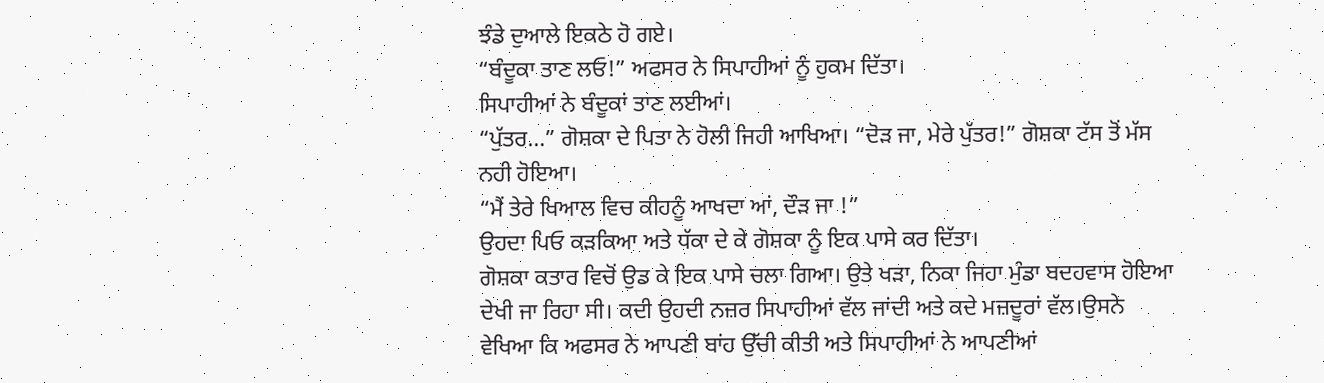ਝੰਡੇ ਦੁਆਲੇ ਇਕਠੇ ਹੋ ਗਏ।
“ਬੰਦੂਕਾ ਤਾਣ ਲਓ!” ਅਫਸਰ ਨੇ ਸਿਪਾਹੀਆਂ ਨੂੰ ਹੁਕਮ ਦਿੱਤਾ।
ਸਿਪਾਹੀਆਂ ਨੇ ਬੰਦੂਕਾਂ ਤਾਣ ਲਈਆਂ।
“ਪੁੱਤਰ…” ਗੋਸ਼ਕਾ ਦੇ ਪਿਤਾ ਨੇ ਹੋਲੀ ਜਿਹੀ ਆਖਿਆ। “ਦੋੜ ਜਾ, ਮੇਰੇ ਪੁੱਤਰ!” ਗੋਸ਼ਕਾ ਟੱਸ ਤੋਂ ਮੱਸ ਨਹੀ ਹੋਇਆ।
“ਮੈਂ ਤੇਰੇ ਖਿਆਲ ਵਿਚ ਕੀਹਨੂੰ ਆਖਦਾ ਆਂ, ਦੌੜ ਜਾ !”
ਉਹਦਾ ਪਿਓ ਕੜਕਿਆ ਅਤੇ ਧੱਕਾ ਦੇ ਕੇ ਗੋਸ਼ਕਾ ਨੂੰ ਇਕ ਪਾਸੇ ਕਰ ਦਿੱਤਾ।
ਗੋਸ਼ਕਾ ਕਤਾਰ ਵਿਚੋਂ ਉਡ ਕੇ ਇਕ ਪਾਸੇ ਚਲਾ ਗਿਆ। ਉਤੇ ਖੜਾ, ਨਿਕਾ ਜਿਹਾ ਮੁੰਡਾ ਬਦਹਵਾਸ ਹੋਇਆ ਦੇਖੀ ਜਾ ਰਿਹਾ ਸੀ। ਕਦੀ ਉਹਦੀ ਨਜ਼ਰ ਸਿਪਾਹੀਆਂ ਵੱਲ ਜਾਂਦੀ ਅਤੇ ਕਦੇ ਮਜ਼ਦੂਰਾਂ ਵੱਲ।ਉਸਨੇ ਵੇਖਿਆ ਕਿ ਅਫਸਰ ਨੇ ਆਪਣੀ ਬਾਂਹ ਉੱਚੀ ਕੀਤੀ ਅਤੇ ਸਿਪਾਹੀਆਂ ਨੇ ਆਪਣੀਆਂ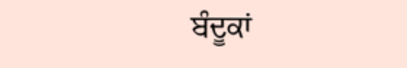ਬੰਦੂਕਾਂ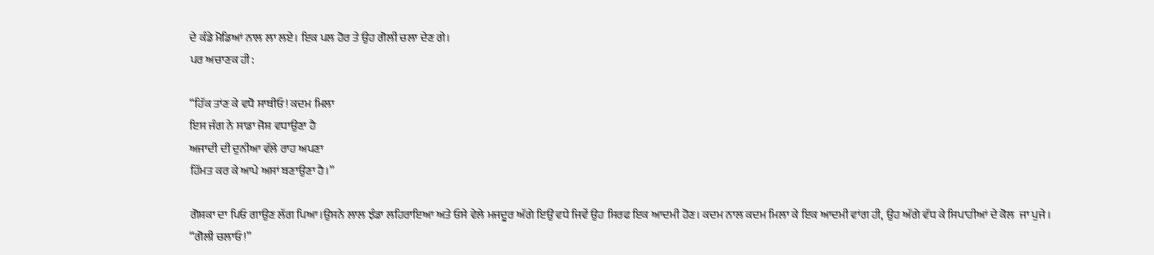ਦੇ ਕੰਡੇ ਮੋਡਿਆਂ ਨਾਲ ਲਾ ਲਏ। ਇਕ ਪਲ ਹੋਰ ਤੇ ਉਹ ਗੋਲੀ ਚਲਾ ਦੇਣ ਗੇ।
ਪਰ ਅਚਾਣਕ ਹੀ:

“ਹਿੱਕ ਤਾਂਣ ਕੇ ਵਧੋ ਸਾਥੀਓ! ਕਦਮ ਮਿਲਾ
ਇਸ ਜੰਗ ਨੇ ਸਾਡਾ ਜੋਸ਼ ਵਧਾਉਣਾ ਹੈ
ਅਜਾਦੀ ਦੀ ਦੁਨੀਆ ਵੱਲੇ ਰਾਹ ਅਪਣਾ
ਹਿੱਮਤ ਕਰ ਕੇ ਆਪੇ ਅਸਾਂ ਬਣਾਉਣਾ ਹੈ।”

ਗੋਸ਼ਕਾ ਦਾ ਪਿਓ ਗਾਉਣ ਲੱਗ ਪਿਆ।ਉਸਨੇ ਲਾਲ ਝੰਡਾ ਲਹਿਰਾਇਆ ਅਤੇ ਓਸੇ ਵੇਲੇ ਮਜਦੂਰ ਅੱਗੇ ਇਉਂ ਵਧੇ ਜਿਵੇਂ ਉਹ ਸਿਰਫ ਇਕ ਆਦਮੀ ਹੋਣ। ਕਦਮ ਨਾਲ ਕਦਮ ਮਿਲਾ ਕੇ ਇਕ ਆਦਮੀ ਵਾਂਗ ਹੀ, ਉਹ ਅੱਗੇ ਵੱਧ ਕੇ ਸਿਪਾਹੀਆਂ ਦੇ ਕੋਲ  ਜਾ ਪੁਜੇ।
“ਗੋਲੀ ਚਲਾਓ !”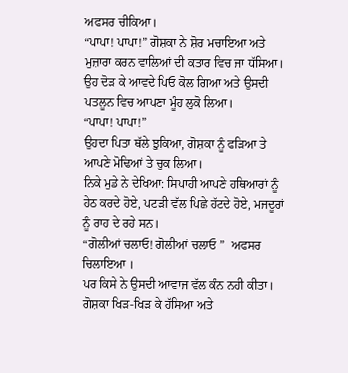ਅਫਸਰ ਚੀਕਿਆ।
“ਪਾਪਾ! ਪਾਪਾ!” ਗੋਸ਼ਕਾ ਨੇ ਸ਼ੋਰ ਮਚਾਇਆ ਅਤੇ ਮੁਜ਼ਾਰਾ ਕਰਨ ਵਾਲਿਆਂ ਦੀ ਕਤਾਰ ਵਿਚ ਜਾ ਧੱਸਿਆ। ਉਹ ਦੋੜ ਕੇ ਆਵਦੇ ਪਿਓ ਕੋਲ ਗਿਆ ਅਤੇ ਉਸਦੀ ਪਤਲੂਨ ਵਿਚ ਆਪਣਾ ਮੂੰਹ ਲੁਕੋ ਲਿਆ।
“ਪਾਪਾ! ਪਾਪਾ!”
ਉਹਦਾ ਪਿਤਾ ਥੱਲੇ ਝੁਕਿਆ, ਗੋਸ਼ਕਾ ਨੂੰ ਫੜਿਆ ਤੇ ਆਪਣੇ ਮੋਢਿਆਂ ਤੇ ਚੁਕ ਲਿਆ।
ਨਿਕੇ ਮੁਡੇ ਨੇ ਦੇਖਿਆ: ਸਿਪਾਹੀ ਆਪਣੇ ਹਥਿਆਰਾਂ ਨੂੰ ਹੇਠ ਕਰਦੇ ਹੋਏ, ਪਟੜੀ ਵੱਲ ਪਿਛੇ ਹੱਟਦੇ ਹੋਏ, ਮਜਦੂਰਾਂ ਨੂੰ ਰਾਹ ਦੇ ਰਹੇ ਸਨ।
“ਗੋਲੀਆਂ ਚਲਾਓ! ਗੋਲੀਆਂ ਚਲਾਓ ”  ਅਫਸਰ ਚਿਲਾਇਆ ।
ਪਰ ਕਿਸੇ ਨੇ ਉਸਦੀ ਆਵਾਜ ਵੱਲ ਕੰਨ ਨਹੀ ਕੀਤਾ।
ਗੋਸ਼ਕਾ ਖਿੜ-ਖਿੜ ਕੇ ਹੱਸਿਆ ਅਤੇ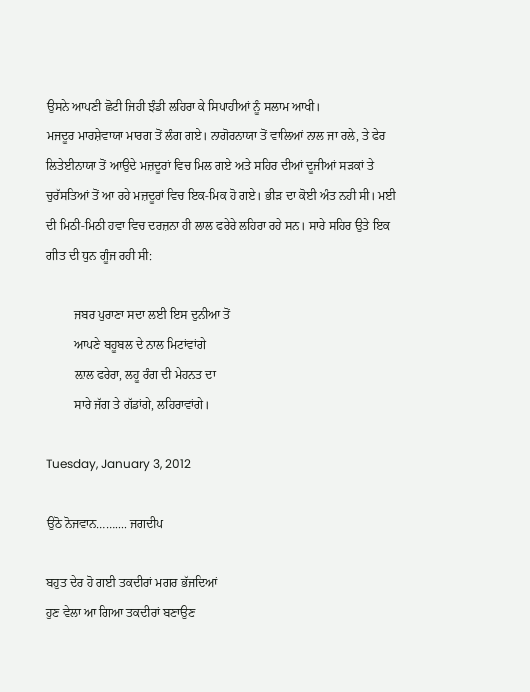ਉਸਨੇ ਆਪਣੀ ਛੋਟੀ ਜਿਹੀ ਝੰਡੀ ਲਹਿਰਾ ਕੇ ਸਿਪਾਹੀਆਂ ਨੂੰ ਸਲਾਮ ਆਖੀ।
ਮਜਦੂਰ ਮਾਰਸ਼ੇਵਾਯਾ ਮਾਰਗ ਤੋਂ ਲੰਗ ਗਏ। ਨਾਗੋਰਨਾਯਾ ਤੋਂ ਵਾਲਿਆਂ ਨਾਲ ਜਾ ਰਲੇ, ਤੇ ਫੇਰ ਲਿਤੇਈਨਾਯਾ ਤੋਂ ਆਉਦੇ ਮਜ਼ਦੂਰਾਂ ਵਿਚ ਮਿਲ ਗਏ ਅਤੇ ਸਹਿਰ ਦੀਆਂ ਦੂਜੀਆਂ ਸੜਕਾਂ ਤੇ ਚੁਰੱਸਤਿਆਂ ਤੋਂ ਆ ਰਹੇ ਮਜ਼ਦੂਰਾਂ ਵਿਚ ਇਕ-ਮਿਕ ਹੋ ਗਏ। ਭੀੜ ਦਾ ਕੋਈ ਅੰਤ ਨਹੀ ਸੀ। ਮਈ ਦੀ ਮਿਠੀ-ਮਿਠੀ ਹਵਾ ਵਿਚ ਦਰਜ਼ਨਾ ਹੀ ਲਾਲ ਫਰੇਰੇ ਲਹਿਰਾ ਰਹੇ ਸਨ। ਸਾਰੇ ਸਹਿਰ ਉਤੇ ਇਕ ਗੀਤ ਦੀ ਧੁਨ ਗੂੰਜ ਰਹੀ ਸੀ:

         ਜਬਰ ਪੁਰਾਣਾ ਸਦਾ ਲਈ ਇਸ ਦੁਨੀਆ ਤੋਂ
         ਆਪਣੇ ਬਹੂਬਲ ਦੇ ਨਾਲ ਮਿਟਾਂਵਾਂਗੇ
         ਲ਼ਾਲ ਫਰੇਰਾ, ਲਹੂ ਰੰਗ ਦੀ ਮੇਹਨਤ ਦਾ
         ਸਾਰੇ ਜੱਗ ਤੇ ਗੱਡਾਂਗੇ, ਲਹਿਰਾਵਾਂਗੇ।

Tuesday, January 3, 2012

ਉਠੋ ਨੋਜਵਾਨ…….... ਜਗਦੀਪ

ਬਹੁਤ ਦੇਰ ਹੋ ਗਈ ਤਕਦੀਰਾਂ ਮਗਰ ਭੱਜਦਿਆਂ
ਹੁਣ ਵੇਲਾ ਆ ਗਿਆ ਤਕਦੀਰਾਂ ਬਣਾਉਣ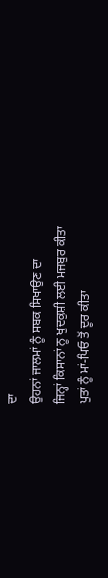ਦਾ
ਉਹਨਾਂ ਜਾਲਮਾਂ ਨੂੰ ਸਬਕ ਸਿਖਾਉਣ ਦਾ
ਜਿਨ੍ਹਾਂ ਕਿਸਾਨਾਂ ਨੂ ਖੁਦਕੁਸ਼ੀ ਲਈ ਮਜਬੁਰ ਕੀਤਾ
ਪੁਤਾਂ ਨੂੰ ਮਾਂ-ਪਿਓ ਤੋਂ ਦੂਰ ਕੀਤਾ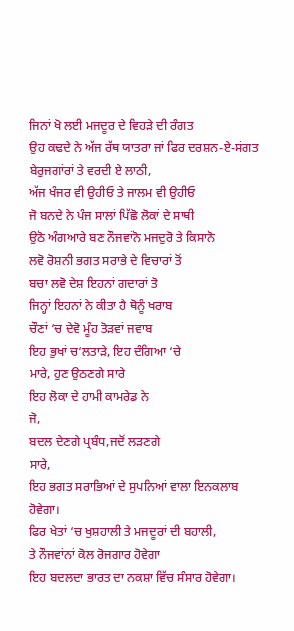ਜਿਨਾਂ ਖੋ ਲਈ ਮਜਦੂਰ ਦੇ ਵਿਹੜੇ ਦੀ ਰੰਗਤ
ਉਹ ਕਢਦੇ ਨੇ ਅੱਜ ਰੱਥ ਯਾਤਰਾ ਜਾਂ ਫਿਰ ਦਰਸ਼ਨ-ਏ-ਸਂਗਤ
ਬੇਰੁਜਗਾਂਰਾਂ ਤੇ ਵਰਦੀ ਏ ਲਾਠੀ,
ਅੱਜ ਖੰਜਰ ਵੀ ਉਹੀਓ ਤੇ ਜਾਲਮ ਵੀ ਉਹੀਓ
ਜੋ ਬਨਦੇ ਨੇ ਪੰਜ ਸਾਲਾਂ ਪਿੱਛੋ ਲੋਕਾਂ ਦੇ ਸਾਥੀ
ਉਠੋ ਅੰਗਆਰੇ ਬਣ ਨੌਜਵਾਂਨੋ ਮਜਦੁਰੋ ਤੇ ਕਿਸਾਨੋ
ਲਵੋ ਰੋਸ਼ਨੀ ਭਗਤ ਸਰਾਭੇ ਦੇ ਵਿਚਾਰਾਂ ਤੋਂ
ਬਚਾ ਲਵੋ ਦੇਸ਼ ਇਹਨਾਂ ਗਦਾਰਾਂ ਤੋ
ਜਿਨ੍ਹਾਂ ਇਹਨਾਂ ਨੇ ਕੀਤਾ ਹੈ ਥੋਨੂੰ ਖਰਾਬ
ਚੌਣਾਂ ‘ਚ ਦੇਵੋ ਮੂੰਹ ਤੋੜਵਾਂ ਜਵਾਬ
ਇਹ ਭੁਖਾਂ ਚ‘ਲਤਾੜੇ, ਇਹ ਦੰਗਿਆ ‘ਚੇ
ਮਾਰੇ, ਹੁਣ ਉਠਣਗੇ ਸਾਰੇ
ਇਹ ਲੋਕਾ ਦੇ ਹਾਮੀ ਕਾਮਰੇਡ ਨੇ
ਜੋ,
ਬਦਲ ਦੇਣਗੇ ਪ੍ਰਬੰਧ,ਜਦੋਂ ਲੜਣਗੇ
ਸਾਰੇ,
ਇਹ ਭਗਤ ਸਰਾਭਿਆਂ ਦੇ ਸੁਪਨਿਆਂ ਵਾਲਾ ਇਨਕਲਾਬ ਹੋਵੇਗਾ।
ਫਿਰ ਖੇਤਾਂ ‘ਚ ਖੁਸ਼ਹਾਲੀ ਤੇ ਮਜਦੂਰਾਂ ਦੀ ਬਹਾਲੀ,
ਤੇ ਨੌਜਵਾਂਨਾਂ ਕੋਲ ਰੋਜਗਾਰ ਹੋਵੇਗਾ
ਇਹ ਬਦਲਦਾ ਭਾਰਤ ਦਾ ਨਕਸ਼ਾ ਵਿੱਚ ਸੰਸਾਰ ਹੋਵੇਗਾ।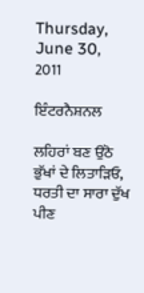Thursday, June 30, 2011

ਇੰਟਰਨੈਸ਼ਨਲ

ਲਹਿਰਾਂ ਬਣ ਉਠੋ ਭੁੱਖਾਂ ਦੇ ਲਿਤਾੜਿਓ,
ਧਰਤੀ ਦਾ ਸਾਰਾ ਦੁੱਖ ਪੀਣ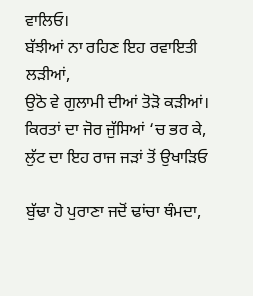ਵਾਲਿਓ।
ਬੱਝੀਆਂ ਨਾ ਰਹਿਣ ਇਹ ਰਵਾਇਤੀ ਲੜੀਆਂ,
ਉਠੋ ਵੇ ਗੁਲਾਮੀ ਦੀਆਂ ਤੋੜੋ ਕੜੀਆਂ।
ਕਿਰਤਾਂ ਦਾ ਜੋਰ ਜੁੱਸਿਆਂ ‘ਚ ਭਰ ਕੇ,
ਲੁੱਟ ਦਾ ਇਹ ਰਾਜ ਜੜਾਂ ਤੋਂ ਉਖਾੜਿਓ

ਬੁੱਢਾ ਹੋ ਪੁਰਾਣਾ ਜਦੋਂ ਢਾਂਚਾ ਥੰਮਦਾ,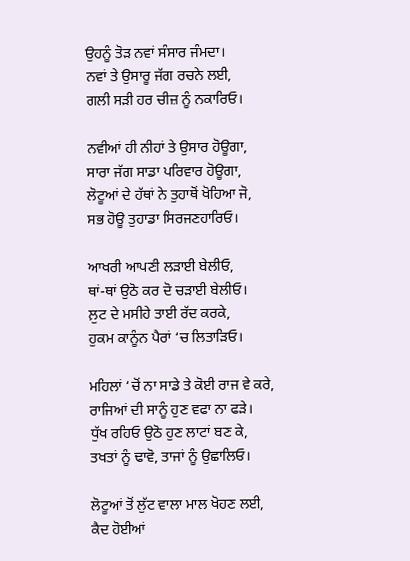ਉਹਨੂੰ ਤੋੜ ਨਵਾਂ ਸੰਸਾਰ ਜੰਮਦਾ।
ਨਵਾਂ ਤੇ ਉਸਾਰੂ ਜੱਗ ਰਚਨੇ ਲਈ,
ਗਲੀ ਸੜੀ ਹਰ ਚੀਜ਼ ਨੂੰ ਨਕਾਰਿਓ।

ਨਵੀਆਂ ਹੀ ਨੀਹਾਂ ਤੇ ਉਸਾਰ ਹੋਊਗਾ,
ਸਾਰਾ ਜੱਗ ਸਾਡਾ ਪਰਿਵਾਰ ਹੋਊਗਾ,
ਲੋਟੂਆਂ ਦੇ ਹੱਥਾਂ ਨੇ ਤੁਹਾਥੋਂ ਖੋਹਿਆ ਜੋ,
ਸਭ ਹੋਊ ਤੁਹਾਡਾ ਸਿਰਜਣਹਾਰਿਓ।

ਆਖਰੀ ਆਪਣੀ ਲੜਾਈ ਬੇਲੀਓ,
ਥਾਂ-ਥਾਂ ਉਠੋ ਕਰ ਦੋ ਚੜਾਈ ਬੇਲੀਓ।
ਲ਼ੁਟ ਦੇ ਮਸੀਹੇ ਤਾਈ ਰੱਦ ਕਰਕੇ,
ਹੁਕਮ ਕਾਨੂੰਨ ਪੈਰਾਂ ‘ਚ ਲਿਤਾੜਿਓ।

ਮਹਿਲਾਂ ‘ਚੋਂ ਨਾ ਸਾਡੇ ਤੇ ਕੋਈ ਰਾਜ ਵੇ ਕਰੇ,
ਰਾਜਿਆਂ ਦੀ ਸਾਨੂੰ ਹੁਣ ਵਫਾ ਨਾ ਫੜੇ।
ਧੁੱਖ ਰਹਿਓ ਉਠੋ ਹੁਣ ਲਾਟਾਂ ਬਣ ਕੇ,
ਤਖਤਾਂ ਨੂੰ ਢਾਵੋ, ਤਾਜਾਂ ਨੂੰ ਉਛਾਲਿਓ।

ਲੋਟੂਆਂ ਤੋਂ ਲੁੱਟ ਵਾਲਾ ਮਾਲ ਖੋਹਣ ਲਈ,
ਕੈਦ ਹੋਈਆਂ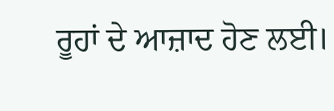ਰੂਹਾਂ ਦੇ ਆਜ਼ਾਦ ਹੋਣ ਲਈ।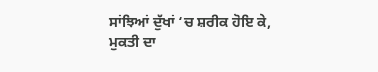ਸਾਂਝਿਆਂ ਦੁੱਖਾਂ ‘ਚ ਸ਼ਰੀਕ ਹੋਇ ਕੇ,
ਮੁਕਤੀ ਦਾ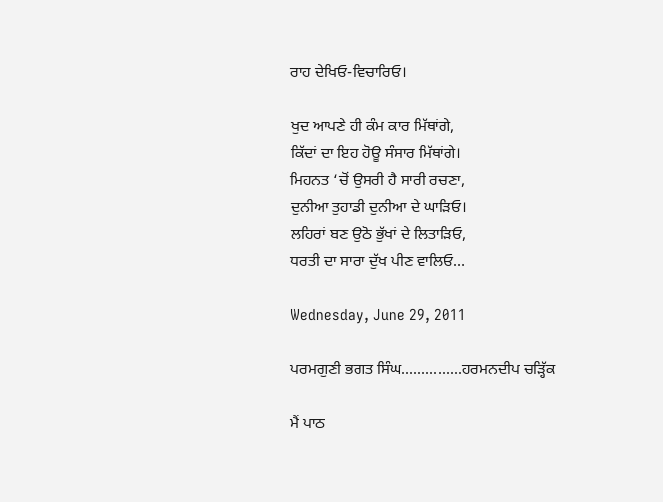ਰਾਹ ਦੇਖਿਓ-ਵਿਚਾਰਿਓ।

ਖੁਦ ਆਪਣੇ ਹੀ ਕੰਮ ਕਾਰ ਮਿੱਥਾਂਗੇ,
ਕਿੱਦਾਂ ਦਾ ਇਹ ਹੋਊ ਸੰਸਾਰ ਮਿੱਥਾਂਗੇ।
ਮਿਹਨਤ ‘ਚੋਂ ਉਸਰੀ ਹੈ ਸਾਰੀ ਰਚਣਾ,
ਦੁਨੀਆ ਤੁਹਾਡੀ ਦੁਨੀਆ ਦੇ ਘਾੜਿਓ।
ਲਹਿਰਾਂ ਬਣ ਉਠੋ ਭੁੱਖਾਂ ਦੇ ਲਿਤਾੜਿਓ,
ਧਰਤੀ ਦਾ ਸਾਰਾ ਦੁੱਖ ਪੀਣ ਵਾਲਿਓ…

Wednesday, June 29, 2011

ਪਰਮਗੁਣੀ ਭਗਤ ਸਿੰਘ...............ਹਰਮਨਦੀਪ ਚੜ੍ਹਿੱਕ

ਮੈਂ ਪਾਠ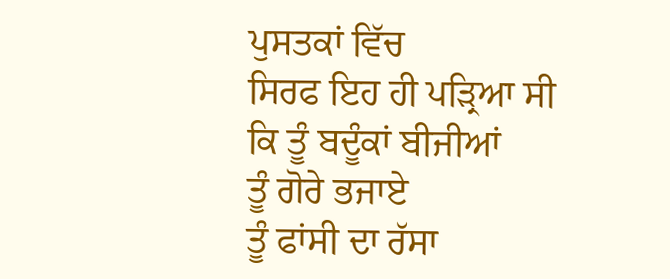ਪੁਸਤਕਾਂ ਵਿੱਚ
ਸਿਰਫ ਇਹ ਹੀ ਪੜ੍ਰਿਆ ਸੀ
ਕਿ ਤੂੰ ਬਦੂੰਕਾਂ ਬੀਜੀਆਂ
ਤੂੰ ਗੋਰੇ ਭਜਾਏ
ਤੂੰ ਫਾਂਸੀ ਦਾ ਰੱਸਾ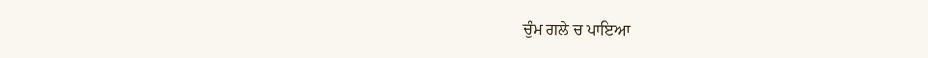ਚੁੰਮ ਗਲੇ ਚ ਪਾਇਆ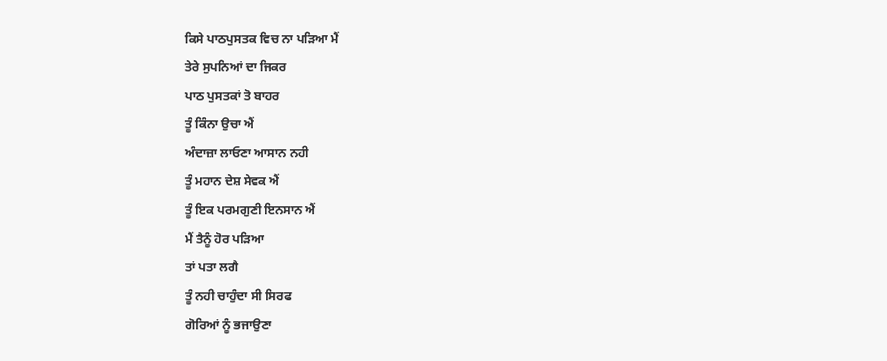ਕਿਸੇ ਪਾਠਪੁਸਤਕ ਵਿਚ ਨਾ ਪੜਿਆ ਮੈਂ
ਤੇਰੇ ਸੁਪਨਿਆਂ ਦਾ ਜਿਕਰ
ਪਾਠ ਪੁਸਤਕਾਂ ਤੋ ਬਾਹਰ
ਤੂੰ ਕਿੰਨਾ ਉਚਾ ਐਂ
ਅੰਦਾਜ਼ਾ ਲਾਓਣਾ ਆਸਾਨ ਨਹੀ
ਤੂੰ ਮਹਾਨ ਦੇਸ਼ ਸੇਵਕ ਐਂ
ਤੂੰ ਇਕ ਪਰਮਗੁਣੀ ਇਨਸਾਨ ਐਂ
ਮੈਂ ਤੈਨੂੰ ਹੋਰ ਪੜਿਆ
ਤਾਂ ਪਤਾ ਲਗੈ
ਤੂੰ ਨਹੀ ਚਾਹੁੰਦਾ ਸੀ ਸਿਰਫ
ਗੋਰਿਆਂ ਨੂੰ ਭਜਾਉਣਾ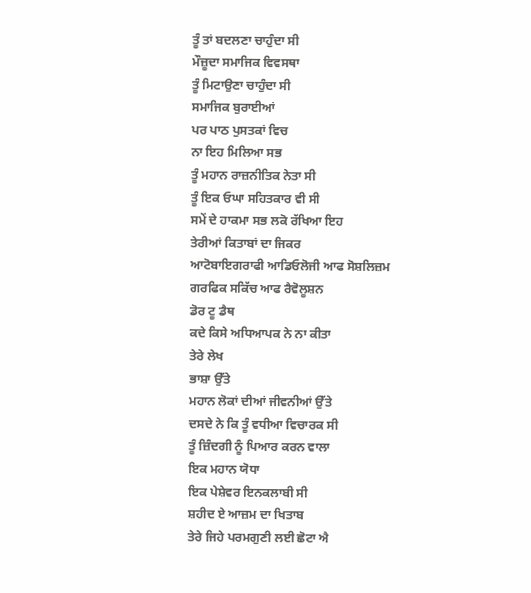ਤੂੰ ਤਾਂ ਬਦਲਣਾ ਚਾਹੁੰਦਾ ਸੀ
ਮੌਜ਼ੂਦਾ ਸਮਾਜਿਕ ਵਿਵਸਥਾ
ਤੂੰ ਮਿਟਾਉਣਾ ਚਾਹੁੰਦਾ ਸੀ
ਸਮਾਜਿਕ ਬੁਰਾਈਆਂ
ਪਰ ਪਾਠ ਪੁਸਤਕਾਂ ਵਿਚ
ਨਾ ਇਹ ਮਿਲਿਆ ਸਭ
ਤੂੰ ਮਹਾਨ ਰਾਜ਼ਨੀਤਿਕ ਨੇਤਾ ਸੀ
ਤੂੰ ਇਕ ਓਘਾ ਸਹਿਤਕਾਰ ਵੀ ਸੀ
ਸਮੇਂ ਦੇ ਹਾਕਮਾ ਸਭ ਲਕੋ ਰੱਖਿਆ ਇਹ
ਤੇਰੀਆਂ ਕਿਤਾਬਾਂ ਦਾ ਜਿਕਰ
ਆਟੋਬਾਇਗਰਾਫੀ ਆਡਿਓਲੋਜੀ ਆਫ ਸੋਸ਼ਲਿਜ਼ਮ
ਗਰਫਿਕ ਸਕਿੱਚ ਆਫ ਰੈਵੋਲੂਸ਼ਨ
ਡੋਰ ਟੂ ਡੈਥ
ਕਦੇ ਕਿਸੇ ਅਧਿਆਪਕ ਨੇ ਨਾ ਕੀਤਾ
ਤੇਰੇ ਲੇਖ
ਭਾਸ਼ਾ ਉੱਤੇ
ਮਹਾਨ ਲੋਕਾਂ ਦੀਆਂ ਜੀਵਨੀਆਂ ਉੱਤੇ
ਦਸਦੇ ਨੇ ਕਿ ਤੂੰ ਵਧੀਆ ਵਿਚਾਰਕ ਸੀ
ਤੂੰ ਜ਼ਿੰਦਗੀ ਨੂੰ ਪਿਆਰ ਕਰਨ ਵਾਲਾ
ਇਕ ਮਹਾਨ ਯੋਧਾ
ਇਕ ਪੇਸ਼ੇਵਰ ਇਨਕਲਾਬੀ ਸੀ
ਸ਼ਹੀਦ ਏ ਆਜ਼ਮ ਦਾ ਖਿਤਾਬ
ਤੇਰੇ ਜਿਹੇ ਪਰਮਗੁਣੀ ਲਈ ਛੋਟਾ ਐ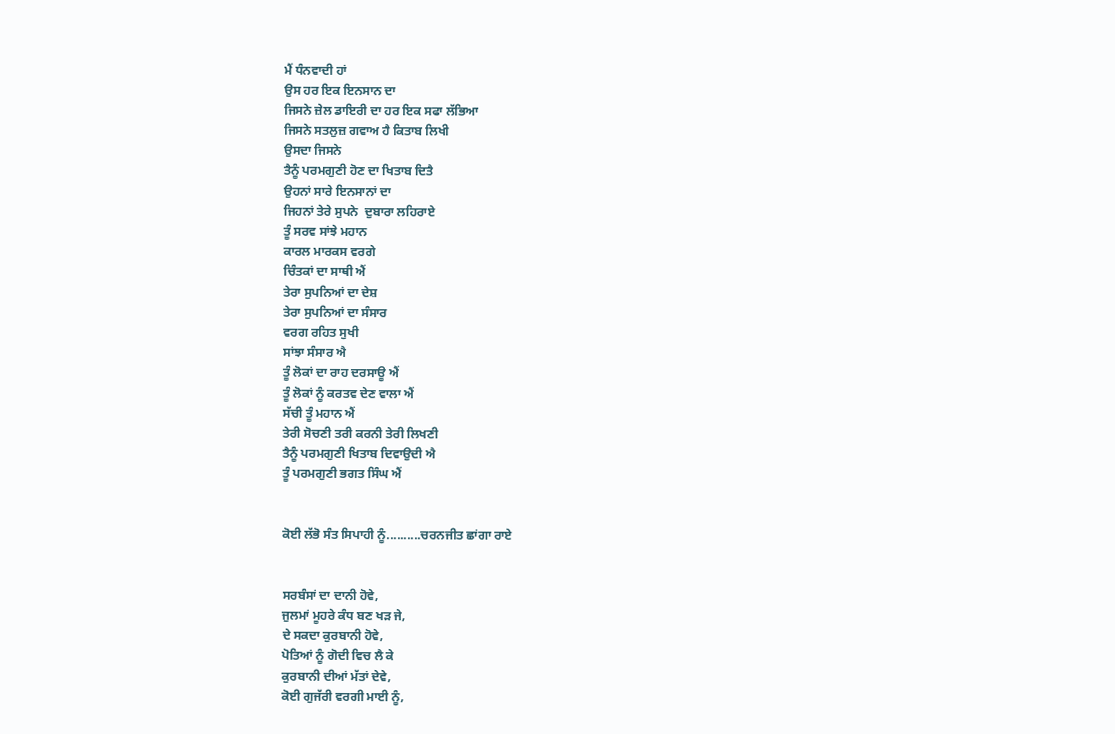ਮੈਂ ਧੰਨਵਾਦੀ ਹਾਂ
ਉਸ ਹਰ ਇਕ ਇਨਸਾਨ ਦਾ
ਜਿਸਨੇ ਜ਼ੇਲ ਡਾਇਰੀ ਦਾ ਹਰ ਇਕ ਸਫਾ ਲੱਭਿਆ
ਜਿਸਨੇ ਸਤਲੁਜ਼ ਗਵਾਅ ਹੈ ਕਿਤਾਬ ਲਿਖੀ
ਉਸਦਾ ਜਿਸਨੇ
ਤੈਨੂੰ ਪਰਮਗੁਣੀ ਹੋਣ ਦਾ ਖਿਤਾਬ ਦਿਤੈ
ਉਹਨਾਂ ਸਾਰੇ ਇਨਸਾਨਾਂ ਦਾ
ਜਿਹਨਾਂ ਤੇਰੇ ਸੁਪਨੇ  ਦੁਬਾਰਾ ਲਹਿਰਾਏ
ਤੂੰ ਸਰਵ ਸਾਂਝੇ ਮਹਾਨ
ਕਾਰਲ ਮਾਰਕਸ ਵਰਗੇ
ਚਿੰਤਕਾਂ ਦਾ ਸਾਥੀ ਐਂ
ਤੇਰਾ ਸੁਪਨਿਆਂ ਦਾ ਦੇਸ਼
ਤੇਰਾ ਸੁਪਨਿਆਂ ਦਾ ਸੰਸਾਰ
ਵਰਗ ਰਹਿਤ ਸੁਖੀ
ਸਾਂਝਾ ਸੰਸਾਰ ਐ
ਤੂੰ ਲੋਕਾਂ ਦਾ ਰਾਹ ਦਰਸਾਊ ਐਂ
ਤੂੰ ਲੋਕਾਂ ਨੂੰ ਕਰਤਵ ਦੇਣ ਵਾਲਾ ਐਂ
ਸੱਚੀ ਤੂੰ ਮਹਾਨ ਐਂ
ਤੇਰੀ ਸੋਚਣੀ ਤਰੀ ਕਰਨੀ ਤੇਰੀ ਲਿਖਣੀ
ਤੈਨੂੰ ਪਰਮਗੁਣੀ ਖਿਤਾਬ ਦਿਵਾਉਦੀ ਐ
ਤੂੰ ਪਰਮਗੁਣੀ ਭਗਤ ਸਿੰਘ ਐਂ


ਕੋਈ ਲੱਭੋ ਸੰਤ ਸਿਪਾਹੀ ਨੂੰ..........ਚਰਨਜੀਤ ਛਾਂਗਾ ਰਾਏ


ਸਰਬੰਸਾਂ ਦਾ ਦਾਨੀ ਹੋਵੇ,
ਜੁਲਮਾਂ ਮੂਹਰੇ ਕੰਧ ਬਣ ਖੜ ਜੇ,
ਦੇ ਸਕਦਾ ਕੁਰਬਾਨੀ ਹੋਵੇ,
ਪੋਤਿਆਂ ਨੂੰ ਗੋਦੀ ਵਿਚ ਲੈ ਕੇ
ਕੁਰਬਾਨੀ ਦੀਆਂ ਮੱਤਾਂ ਦੇਵੇ,
ਕੋਈ ਗੁਜੱਰੀ ਵਰਗੀ ਮਾਈ ਨੂੰ,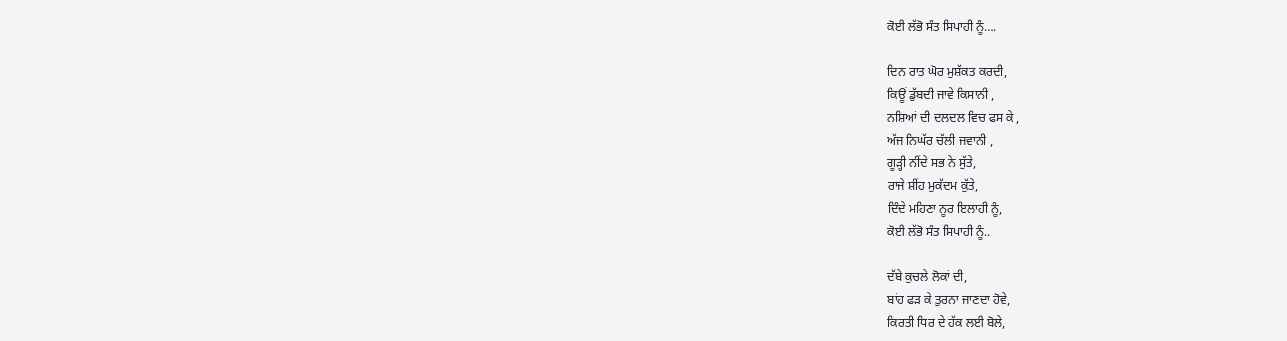ਕੋਈ ਲੱਭੋ ਸੰਤ ਸਿਪਾਹੀ ਨੂੰ….

ਦਿਨ ਰਾਤ ਘੋਰ ਮੁਸ਼ੱਕਤ ਕਰਦੀ,
ਕਿਊਂ ਡੁੱਬਦੀ ਜਾਵੇ ਕਿਸਾਨੀ ,
ਨਸ਼ਿਆਂ ਦੀ ਦਲਦਲ ਵਿਚ ਫਸ ਕੇ ,
ਅੱਜ ਨਿਘੱਰ ਚੱਲੀ ਜਵਾਨੀ ,
ਗੂੜ੍ਹੀ ਨੀਂਦੇ ਸਭ ਨੇ ਸੁੱਤੇ,
ਰਾਜੇ ਸ਼ੀਂਹ ਮੁਕੱਦਮ ਕੁੱਤੇ,
ਦਿੰਦੇ ਮਹਿਣਾ ਨੂਰ ਇਲਾਹੀ ਨੂੰ,
ਕੋਈ ਲੱਭੋ ਸੰਤ ਸਿਪਾਹੀ ਨੂੰ..

ਦੱਬੇ ਕੁਚਲੇ ਲੋਕਾਂ ਦੀ,
ਬਾਂਹ ਫੜ ਕੇ ਤੁਰਨਾ ਜਾਣਦਾ ਹੋਵੇ,
ਕਿਰਤੀ ਧਿਰ ਦੇ ਹੱਕ ਲਈ ਬੋਲੇ,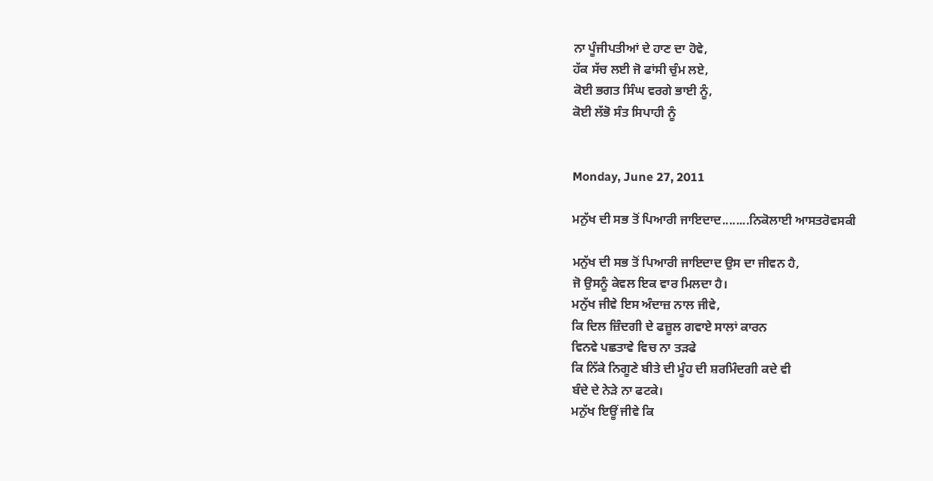ਨਾ ਪੂੰਜੀਪਤੀਆਂ ਦੇ ਹਾਣ ਦਾ ਹੋਵੇ,
ਹੱਕ ਸੱਚ ਲਈ ਜੋ ਫਾਂਸੀ ਚੁੰਮ ਲਏ,
ਕੋਈ ਭਗਤ ਸਿੰਘ ਵਰਗੇ ਭਾਈ ਨੂੰ,
ਕੋਈ ਲੱਭੋ ਸੰਤ ਸਿਪਾਹੀ ਨੂੰ


Monday, June 27, 2011

ਮਨੁੱਖ ਦੀ ਸਭ ਤੋਂ ਪਿਆਰੀ ਜਾਇਦਾਦ........ਨਿਕੋਲਾਈ ਆਸਤਰੋਵਸਕੀ

ਮਨੁੱਖ ਦੀ ਸਭ ਤੋਂ ਪਿਆਰੀ ਜਾਇਦਾਦ ਉਸ ਦਾ ਜੀਵਨ ਹੈ,
ਜੋ ਉਸਨੂੰ ਕੇਵਲ ਇਕ ਵਾਰ ਮਿਲਦਾ ਹੈ।
ਮਨੁੱਖ ਜੀਵੇ ਇਸ ਅੰਦਾਜ਼ ਨਾਲ ਜੀਵੇ,
ਕਿ ਦਿਲ ਜ਼ਿੰਦਗੀ ਦੇ ਫਜ਼ੂਲ ਗਵਾਏ ਸਾਲਾਂ ਕਾਰਨ
ਵਿਨਵੇ ਪਛਤਾਵੇ ਵਿਚ ਨਾ ਤੜਫੇ
ਕਿ ਨਿੱਕੇ ਨਿਗੂਣੇ ਬੀਤੇ ਦੀ ਮੂੰਹ ਦੀ ਸ਼ਰਮਿੰਦਗੀ ਕਦੇ ਵੀ
ਬੰਦੇ ਦੇ ਨੇੜੇ ਨਾ ਫਟਕੇ।
ਮਨੁੱਖ ਇਊਂ ਜੀਵੇ ਕਿ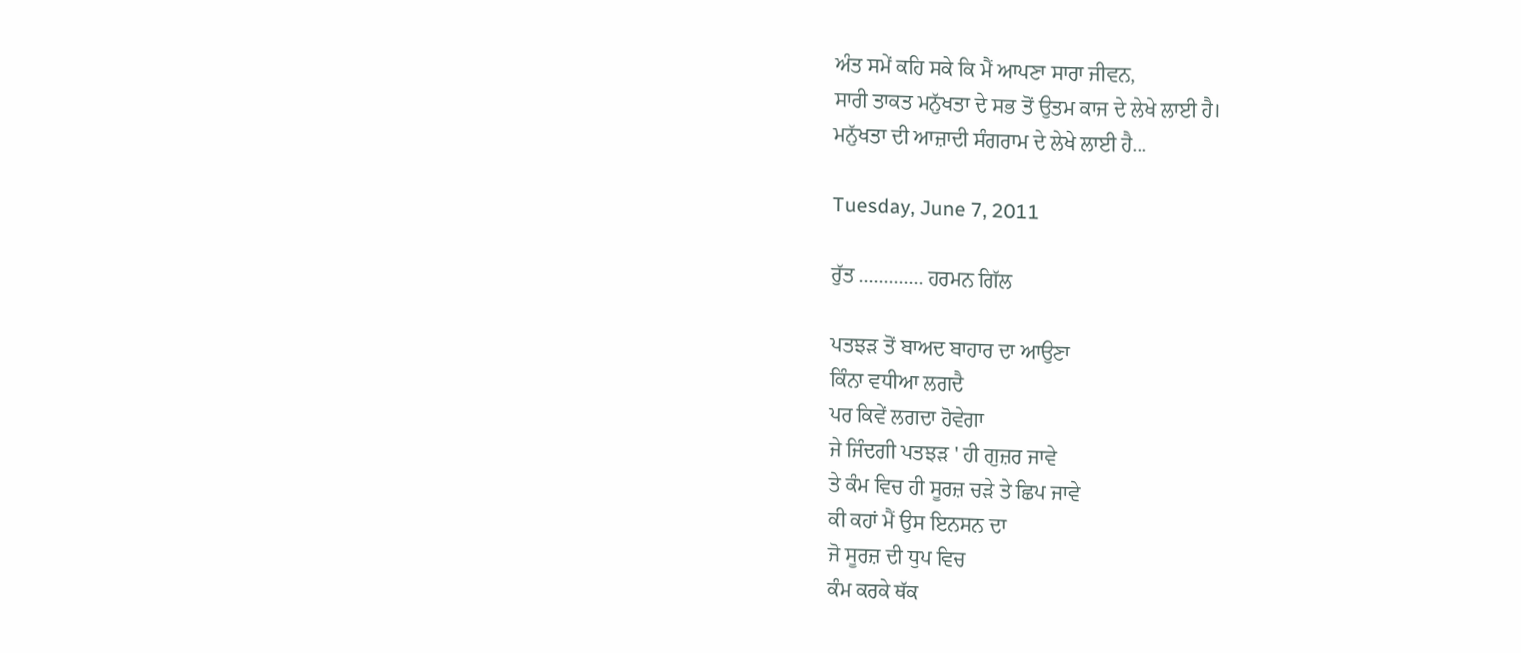ਅੰਤ ਸਮੇਂ ਕਹਿ ਸਕੇ ਕਿ ਮੈਂ ਆਪਣਾ ਸਾਰਾ ਜੀਵਨ,
ਸਾਰੀ ਤਾਕਤ ਮਨੁੱਖਤਾ ਦੇ ਸਭ ਤੋਂ ਉਤਮ ਕਾਜ ਦੇ ਲੇਖੇ ਲਾਈ ਹੈ।
ਮਨੁੱਖਤਾ ਦੀ ਆਜ਼ਾਦੀ ਸੰਗਰਾਮ ਦੇ ਲੇਖੇ ਲਾਈ ਹੈ...

Tuesday, June 7, 2011

ਰੁੱਤ ............. ਹਰਮਨ ਗਿੱਲ

ਪਤਝੜ ਤੋਂ ਬਾਅਦ ਬਾਹਾਰ ਦਾ ਆਉਣਾ
ਕਿੰਨਾ ਵਧੀਆ ਲਗਦੈ
ਪਰ ਕਿਵੇਂ ਲਗਦਾ ਹੋਵੇਗਾ
ਜੇ ਜਿੰਦਗੀ ਪਤਝੜ ' ਹੀ ਗੁਜ਼ਰ ਜਾਵੇ
ਤੇ ਕੰਮ ਵਿਚ ਹੀ ਸੂਰਜ਼ ਚੜੇ ਤੇ ਛਿਪ ਜਾਵੇ
ਕੀ ਕਹਾਂ ਮੈਂ ਉਸ ਇਨਸਨ ਦਾ
ਜੋ ਸੂਰਜ਼ ਦੀ ਧੁਪ ਵਿਚ
ਕੰਮ ਕਰਕੇ ਥੱਕ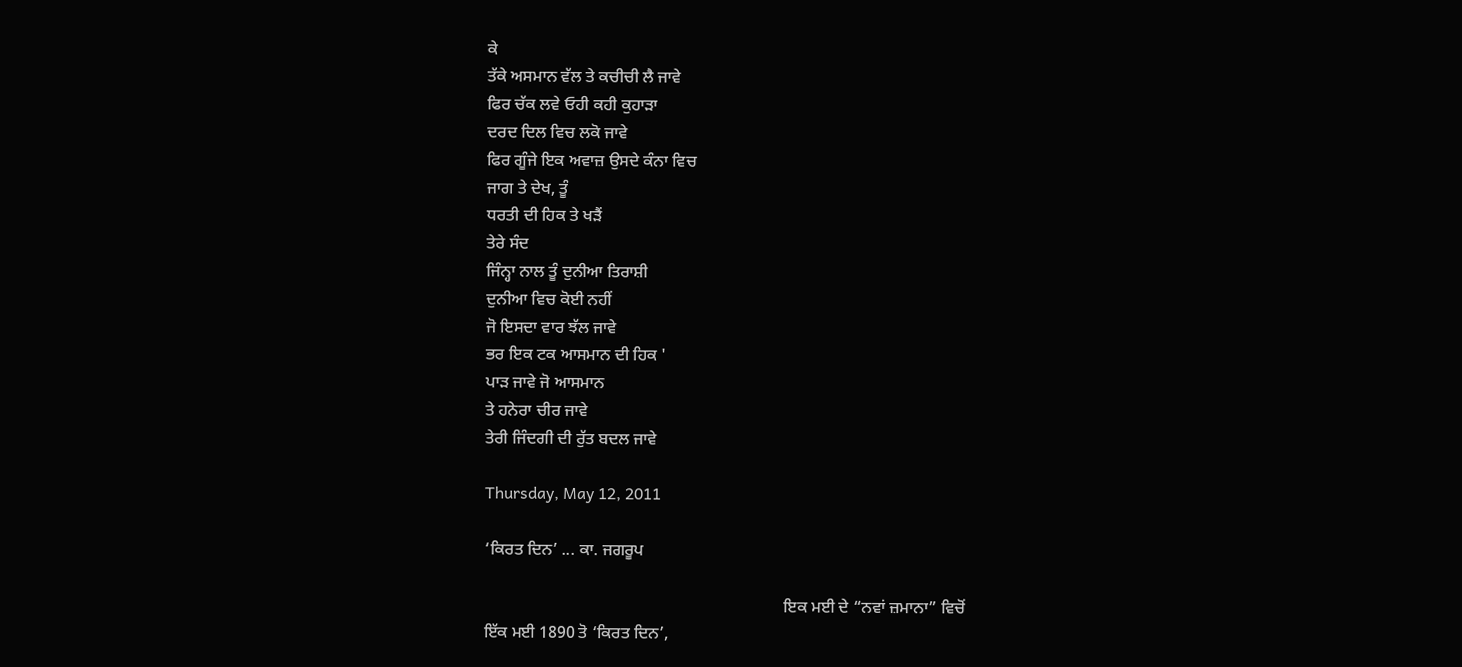ਕੇ
ਤੱਕੇ ਅਸਮਾਨ ਵੱਲ ਤੇ ਕਚੀਚੀ ਲੈ ਜਾਵੇ
ਫਿਰ ਚੱਕ ਲਵੇ ਓਹੀ ਕਹੀ ਕੁਹਾੜਾ
ਦਰਦ ਦਿਲ ਵਿਚ ਲਕੋ ਜਾਵੇ
ਫਿਰ ਗੂੰਜੇ ਇਕ ਅਵਾਜ਼ ਉਸਦੇ ਕੰਨਾ ਵਿਚ
ਜਾਗ ਤੇ ਦੇਖ, ਤੂੰ
ਧਰਤੀ ਦੀ ਹਿਕ ਤੇ ਖੜੈਂ
ਤੇਰੇ ਸੰਦ
ਜਿੰਨ੍ਹਾ ਨਾਲ ਤੂੰ ਦੁਨੀਆ ਤਿਰਾਸ਼ੀ
ਦੁਨੀਆ ਵਿਚ ਕੋਈ ਨਹੀਂ
ਜੋ ਇਸਦਾ ਵਾਰ ਝੱਲ ਜਾਵੇ
ਭਰ ਇਕ ਟਕ ਆਸਮਾਨ ਦੀ ਹਿਕ '
ਪਾੜ ਜਾਵੇ ਜੋ ਆਸਮਾਨ
ਤੇ ਹਨੇਰਾ ਚੀਰ ਜਾਵੇ
ਤੇਰੀ ਜਿੰਦਗੀ ਦੀ ਰੁੱਤ ਬਦਲ ਜਾਵੇ

Thursday, May 12, 2011

‘ਕਿਰਤ ਦਿਨ’ ... ਕਾ. ਜਗਰੂਪ

                                                                        ਇਕ ਮਈ ਦੇ “ਨਵਾਂ ਜ਼ਮਾਨਾ” ਵਿਚੋਂ
ਇੱਕ ਮਈ 1890 ਤੋ ‘ਕਿਰਤ ਦਿਨ’,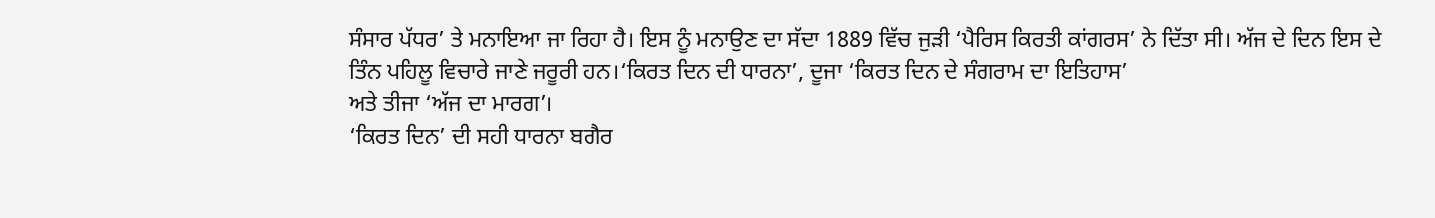ਸੰਸਾਰ ਪੱਧਰ’ ਤੇ ਮਨਾਇਆ ਜਾ ਰਿਹਾ ਹੈ। ਇਸ ਨੂੰ ਮਨਾਉਣ ਦਾ ਸੱਦਾ 1889 ਵਿੱਚ ਜੁੜੀ ‘ਪੈਰਿਸ ਕਿਰਤੀ ਕਾਂਗਰਸ’ ਨੇ ਦਿੱਤਾ ਸੀ। ਅੱਜ ਦੇ ਦਿਨ ਇਸ ਦੇ ਤਿੰਨ ਪਹਿਲੂ ਵਿਚਾਰੇ ਜਾਣੇ ਜਰੂਰੀ ਹਨ।‘ਕਿਰਤ ਦਿਨ ਦੀ ਧਾਰਨਾ’, ਦੂਜਾ ‘ਕਿਰਤ ਦਿਨ ਦੇ ਸੰਗਰਾਮ ਦਾ ਇਤਿਹਾਸ’
ਅਤੇ ਤੀਜਾ ‘ਅੱਜ ਦਾ ਮਾਰਗ’।
‘ਕਿਰਤ ਦਿਨ’ ਦੀ ਸਹੀ ਧਾਰਨਾ ਬਗੈਰ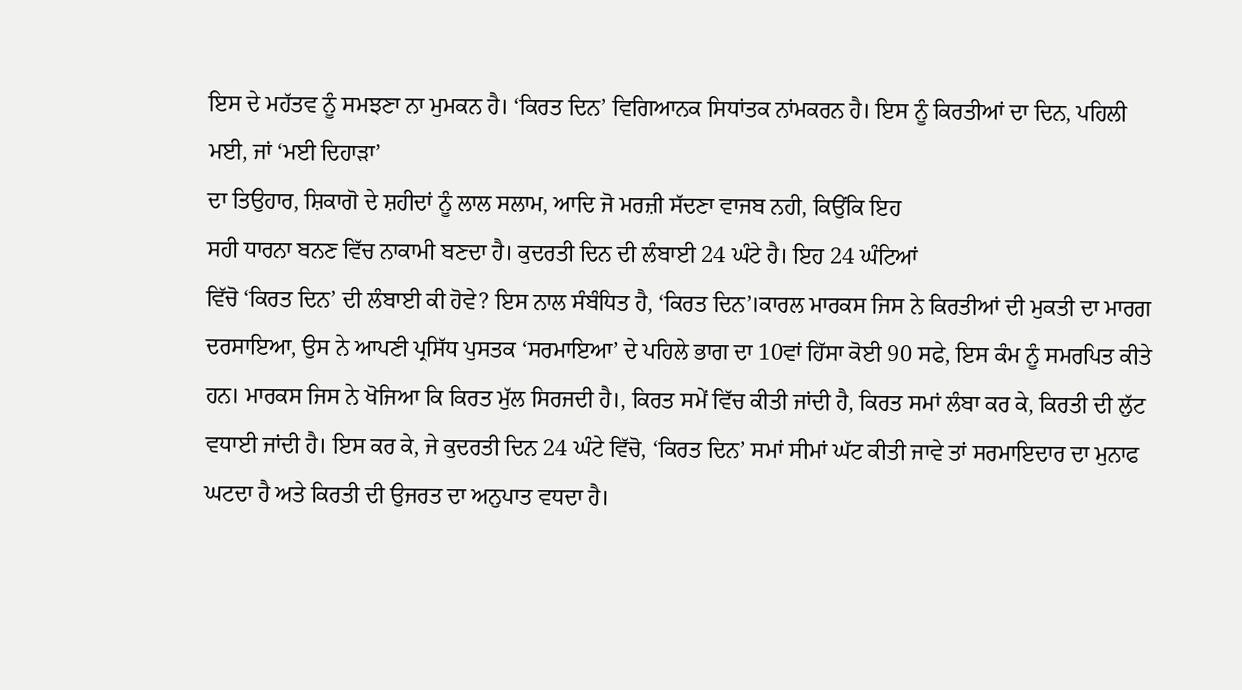ਇਸ ਦੇ ਮਹੱਤਵ ਨੂੰ ਸਮਝਣਾ ਨਾ ਮੁਮਕਨ ਹੈ। ‘ਕਿਰਤ ਦਿਨ’ ਵਿਗਿਆਨਕ ਸਿਧਾਂਤਕ ਨਾਂਮਕਰਨ ਹੈ। ਇਸ ਨੂੰ ਕਿਰਤੀਆਂ ਦਾ ਦਿਨ, ਪਹਿਲੀ ਮਈ, ਜਾਂ ‘ਮਈ ਦਿਹਾੜਾ’
ਦਾ ਤਿਉਹਾਰ, ਸ਼ਿਕਾਗੋ ਦੇ ਸ਼ਹੀਦਾਂ ਨੂੰ ਲਾਲ ਸਲਾਮ, ਆਦਿ ਜੋ ਮਰਜ਼ੀ ਸੱਦਣਾ ਵਾਜਬ ਨਹੀ, ਕਿਉਂਕਿ ਇਹ
ਸਹੀ ਧਾਰਨਾ ਬਨਣ ਵਿੱਚ ਨਾਕਾਮੀ ਬਣਦਾ ਹੈ। ਕੁਦਰਤੀ ਦਿਨ ਦੀ ਲੰਬਾਈ 24 ਘੰਟੇ ਹੈ। ਇਹ 24 ਘੰਟਿਆਂ
ਵਿੱਚੋ ‘ਕਿਰਤ ਦਿਨ’ ਦੀ ਲੰਬਾਈ ਕੀ ਹੋਵੇ? ਇਸ ਨਾਲ ਸੰਬੰਧਿਤ ਹੈ, ‘ਕਿਰਤ ਦਿਨ’।ਕਾਰਲ ਮਾਰਕਸ ਜਿਸ ਨੇ ਕਿਰਤੀਆਂ ਦੀ ਮੁਕਤੀ ਦਾ ਮਾਰਗ ਦਰਸਾਇਆ, ਉਸ ਨੇ ਆਪਣੀ ਪ੍ਰਸਿੱਧ ਪੁਸਤਕ ‘ਸਰਮਾਇਆ’ ਦੇ ਪਹਿਲੇ ਭਾਗ ਦਾ 10ਵਾਂ ਹਿੱਸਾ ਕੋਈ 90 ਸਫੇ, ਇਸ ਕੰਮ ਨੂੰ ਸਮਰਪਿਤ ਕੀਤੇ ਹਨ। ਮਾਰਕਸ ਜਿਸ ਨੇ ਖੋਜਿਆ ਕਿ ਕਿਰਤ ਮੁੱਲ ਸਿਰਜਦੀ ਹੈ।, ਕਿਰਤ ਸਮੇਂ ਵਿੱਚ ਕੀਤੀ ਜਾਂਦੀ ਹੈ, ਕਿਰਤ ਸਮਾਂ ਲੰਬਾ ਕਰ ਕੇ, ਕਿਰਤੀ ਦੀ ਲੁੱਟ ਵਧਾਈ ਜਾਂਦੀ ਹੈ। ਇਸ ਕਰ ਕੇ, ਜੇ ਕੁਦਰਤੀ ਦਿਨ 24 ਘੰਟੇ ਵਿੱਚੋ, ‘ਕਿਰਤ ਦਿਨ’ ਸਮਾਂ ਸੀਮਾਂ ਘੱਟ ਕੀਤੀ ਜਾਵੇ ਤਾਂ ਸਰਮਾਇਦਾਰ ਦਾ ਮੁਨਾਫ ਘਟਦਾ ਹੈ ਅਤੇ ਕਿਰਤੀ ਦੀ ਉਜਰਤ ਦਾ ਅਨੁਪਾਤ ਵਧਦਾ ਹੈ।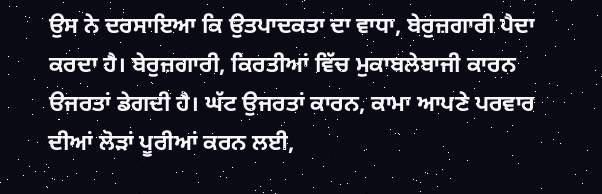ਉਸ ਨੇ ਦਰਸਾਇਆ ਕਿ ਉਤਪਾਦਕਤਾ ਦਾ ਵਾਧਾ, ਬੇਰੁਜ਼ਗਾਰੀ ਪੈਦਾ ਕਰਦਾ ਹੈ। ਬੇਰੁਜ਼ਗਾਰੀ, ਕਿਰਤੀਆਂ ਵਿੱਚ ਮੁਕਾਬਲੇਬਾਜੀ ਕਾਰਨ ੳਜਰਤਾਂ ਡੇਗਦੀ ਹੈ। ਘੱਟ ਉਜਰਤਾਂ ਕਾਰਨ, ਕਾਮਾ ਆਪਣੇ ਪਰਵਾਰ ਦੀਆਂ ਲੋੜਾਂ ਪੂਰੀਆਂ ਕਰਨ ਲਈ,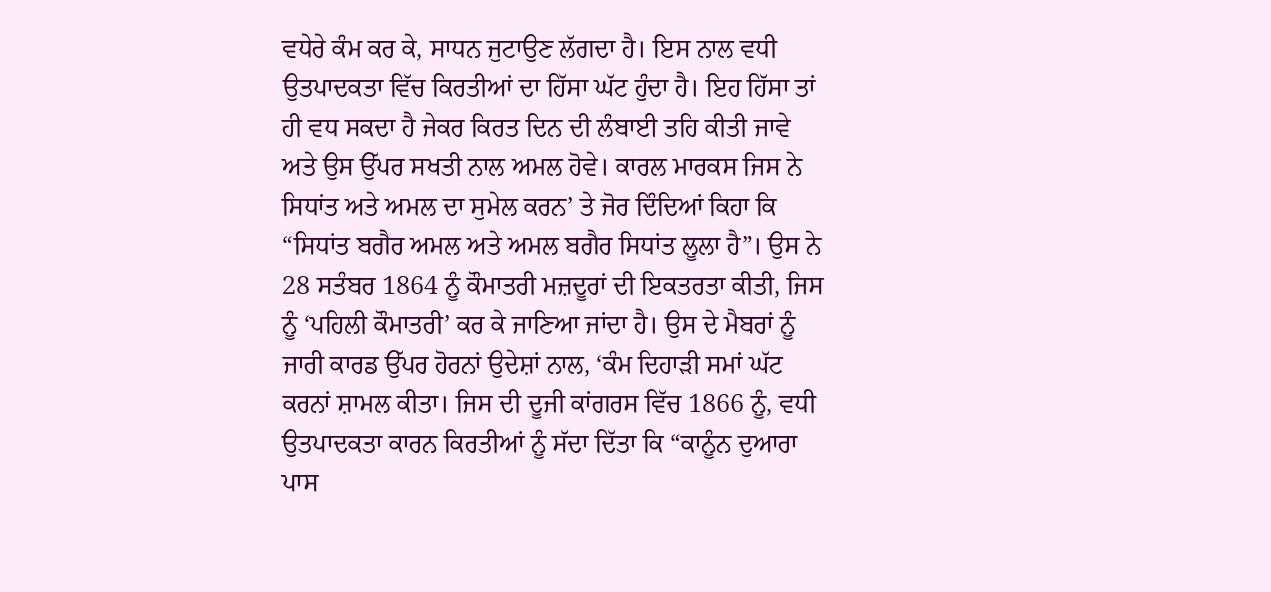ਵਧੇਰੇ ਕੰਮ ਕਰ ਕੇ, ਸਾਧਨ ਜੁਟਾਉਣ ਲੱਗਦਾ ਹੈ। ਇਸ ਨਾਲ ਵਧੀ ਉਤਪਾਦਕਤਾ ਵਿੱਚ ਕਿਰਤੀਆਂ ਦਾ ਹਿੱਸਾ ਘੱਟ ਹੁੰਦਾ ਹੈ। ਇਹ ਹਿੱਸਾ ਤਾਂ ਹੀ ਵਧ ਸਕਦਾ ਹੈ ਜੇਕਰ ਕਿਰਤ ਦਿਨ ਦੀ ਲੰਬਾਈ ਤਹਿ ਕੀਤੀ ਜਾਵੇ ਅਤੇ ਉਸ ਉੱਪਰ ਸਖਤੀ ਨਾਲ ਅਮਲ ਹੋਵੇ। ਕਾਰਲ ਮਾਰਕਸ ਜਿਸ ਨੇ ਸਿਧਾਂਤ ਅਤੇ ਅਮਲ ਦਾ ਸੁਮੇਲ ਕਰਨ’ ਤੇ ਜੋਰ ਦਿੰਦਿਆਂ ਕਿਹਾ ਕਿ “ਸਿਧਾਂਤ ਬਗੈਰ ਅਮਲ ਅਤੇ ਅਮਲ ਬਗੈਰ ਸਿਧਾਂਤ ਲੂਲਾ ਹੈ”। ਉਸ ਨੇ 28 ਸਤੰਬਰ 1864 ਨੂੰ ਕੌਮਾਤਰੀ ਮਜ਼ਦੂਰਾਂ ਦੀ ਇਕਤਰਤਾ ਕੀਤੀ, ਜਿਸ ਨੂੰ ‘ਪਹਿਲੀ ਕੌਮਾਤਰੀ’ ਕਰ ਕੇ ਜਾਣਿਆ ਜਾਂਦਾ ਹੈ। ਉਸ ਦੇ ਮੈਬਰਾਂ ਨੂੰ ਜਾਰੀ ਕਾਰਡ ਉੱਪਰ ਹੋਰਨਾਂ ਉਦੇਸ਼ਾਂ ਨਾਲ, ‘ਕੰਮ ਦਿਹਾੜੀ ਸਮਾਂ ਘੱਟ ਕਰਨਾਂ ਸ਼ਾਮਲ ਕੀਤਾ। ਜਿਸ ਦੀ ਦੂਜੀ ਕਾਂਗਰਸ ਵਿੱਚ 1866 ਨੂੰ, ਵਧੀ ਉਤਪਾਦਕਤਾ ਕਾਰਨ ਕਿਰਤੀਆਂ ਨੂੰ ਸੱਦਾ ਦਿੱਤਾ ਕਿ “ਕਾਨੂੰਨ ਦੁਆਰਾ ਪਾਸ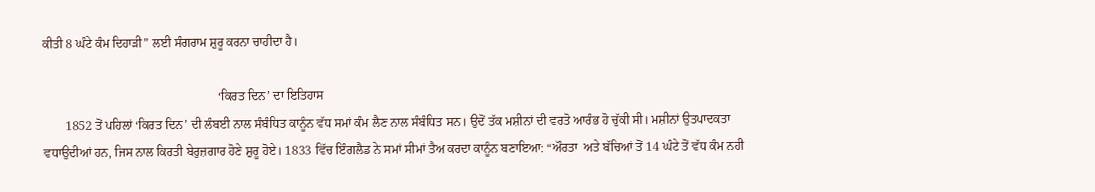ਕੀਤੀ 8 ਘੰਟੇ ਕੰਮ ਦਿਹਾੜੀ” ਲਈ ਸੰਗਰਾਮ ਸ਼ੁਰੂ ਕਰਨਾ ਚਾਹੀਦਾ ਹੈ।

                                                        ‘ਕਿਰਤ ਦਿਨ’ ਦਾ ਇਤਿਹਾਸ
       1852 ਤੋਂ ਪਹਿਲਾਂ ‘ਕਿਰਤ ਦਿਨ’ ਦੀ ਲੰਬਈ ਨਾਲ ਸੰਬੰਧਿਤ ਕਾਨੂੰਨ ਵੱਧ ਸਮਾਂ ਕੰਮ ਲੈਣ ਨਾਲ ਸੰਬੰਧਿਤ ਸਨ। ਉਦੋਂ ਤੱਕ ਮਸ਼ੀਨਾਂ ਦੀ ਵਰਤੋ ਆਰੰਭ ਹੋ ਚੁੱਕੀ ਸੀ। ਮਸ਼ੀਨਾਂ ਉਤਪਾਦਕਤਾ ਵਧਾਉਦੀਆਂ ਹਨ, ਜਿਸ ਨਾਲ ਕਿਰਤੀ ਬੇਰੁਜ਼ਗਾਰ ਹੋਣੇ ਸ਼ੁਰੂ ਹੋਏ। 1833 ਵਿੱਚ ਇੰਗਲੈਡ ਨੇ ਸਮਾਂ ਸੀਮਾਂ ਤੈਅ ਕਰਦਾ ਕਾਨੂੰਨ ਬਣਾਇਆ: “ਔਰਤਾ  ਅਤੇ ਬੱਚਿਆਂ ਤੋਂ 14 ਘੰਟੇ ਤੋਂ ਵੱਧ ਕੰਮ ਨਹੀ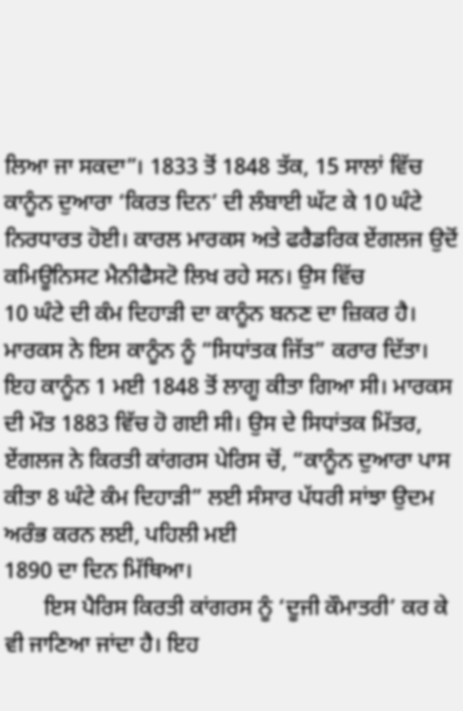ਲਿਆ ਜਾ ਸਕਦਾ”। 1833 ਤੋਂ 1848 ਤੱਕ, 15 ਸਾਲਾਂ ਵਿੱਚ ਕਾਨੂੰਨ ਦੁਆਰਾ ‘ਕਿਰਤ ਦਿਨ’ ਦੀ ਲੰਬਾਈ ਘੱਟ ਕੇ 10 ਘੰਟੇ ਨਿਰਧਾਰਤ ਹੋਈ। ਕਾਰਲ ਮਾਰਕਸ ਅਤੇ ਫਰੈਡਰਿਕ ਏਂਗਲਜ ਉਦੋਂ ਕਮਿਊਨਿਸਟ ਮੈਨੀਫੈਸਟੋ ਲਿਖ ਰਹੇ ਸਨ। ਉਸ ਵਿੱਚ
10 ਘੰਟੇ ਦੀ ਕੰਮ ਦਿਹਾੜੀ ਦਾ ਕਾਨੂੰਨ ਬਨਣ ਦਾ ਜ਼ਿਕਰ ਹੈ। ਮਾਰਕਸ ਨੇ ਇਸ ਕਾਨੂੰਨ ਨੂੰ “ਸਿਧਾਂਤਕ ਜਿੱਤ” ਕਰਾਰ ਦਿੱਤਾ। ਇਹ ਕਾਨੂੰਨ 1 ਮਈ 1848 ਤੋਂ ਲਾਗੂ ਕੀਤਾ ਗਿਆ ਸੀ। ਮਾਰਕਸ ਦੀ ਮੌਤ 1883 ਵਿੱਚ ਹੋ ਗਈ ਸੀ। ਉਸ ਦੇ ਸਿਧਾਂਤਕ ਮਿੱਤਰ, ਏਂਗਲਜ ਨੇ ਕਿਰਤੀ ਕਾਂਗਰਸ ਪੇਰਿਸ ਚੋਂ, “ਕਾਨੂੰਨ ਦੁਆਰਾ ਪਾਸ ਕੀਤਾ 8 ਘੰਟੇ ਕੰਮ ਦਿਹਾੜੀ” ਲਈ ਸੰਸਾਰ ਪੱਧਰੀ ਸਾਂਝਾ ਉਦਮ ਅਰੰਭ ਕਰਨ ਲਈ, ਪਹਿਲੀ ਮਈ
1890 ਦਾ ਦਿਨ ਮਿੱਥਿਆ।
       ਇਸ ਪੈਰਿਸ ਕਿਰਤੀ ਕਾਂਗਰਸ ਨੂੰ ‘ਦੂਜੀ ਕੌਮਾਤਰੀ’ ਕਰ ਕੇ ਵੀ ਜਾਣਿਆ ਜਾਂਦਾ ਹੈ। ਇਹ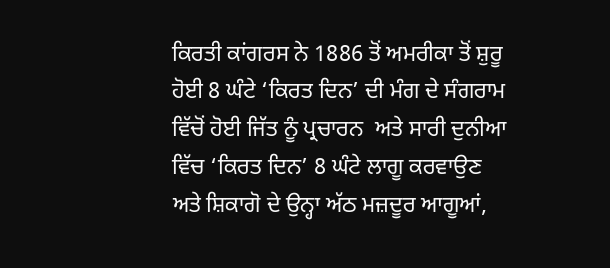ਕਿਰਤੀ ਕਾਂਗਰਸ ਨੇ 1886 ਤੋਂ ਅਮਰੀਕਾ ਤੋਂ ਸ਼ੁਰੂ ਹੋਈ 8 ਘੰਟੇ ‘ਕਿਰਤ ਦਿਨ’ ਦੀ ਮੰਗ ਦੇ ਸੰਗਰਾਮ ਵਿੱਚੋਂ ਹੋਈ ਜਿੱਤ ਨੂੰ ਪ੍ਰਚਾਰਨ  ਅਤੇ ਸਾਰੀ ਦੁਨੀਆ ਵਿੱਚ ‘ਕਿਰਤ ਦਿਨ’ 8 ਘੰਟੇ ਲਾਗੂ ਕਰਵਾਉਣ ਅਤੇ ਸ਼ਿਕਾਗੋ ਦੇ ਉਨ੍ਹਾ ਅੱਠ ਮਜ਼ਦੂਰ ਆਗੂਆਂ,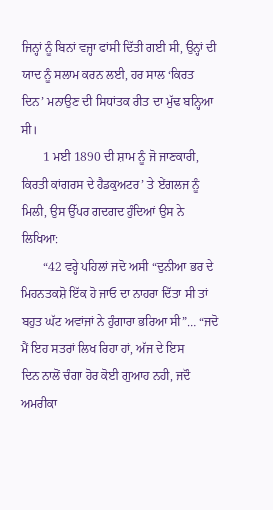ਜਿਨ੍ਹਾਂ ਨੂੰ ਬਿਨਾਂ ਵਜ੍ਹਾ ਫਾਂਸੀ ਦਿੱਤੀ ਗਈ ਸੀ, ਉਨ੍ਹਾਂ ਦੀ ਯਾਦ ਨੂੰ ਸਲਾਮ ਕਰਨ ਲਈ, ਹਰ ਸਾਲ ‘ਕਿਰਤ ਦਿਨ’ ਮਨਾਉਣ ਦੀ ਸਿਧਾਂਤਕ ਰੀਤ ਦਾ ਮੁੱਢ ਬਨ੍ਹਿਆ ਸੀ।
       1 ਮਈ 1890 ਦੀ ਸ਼ਾਮ ਨੂੰ ਜੋ ਜਾਣਕਾਰੀ, ਕਿਰਤੀ ਕਾਂਗਰਸ ਦੇ ਹੈਡਕੁਅਟਰ’ ਤੇ ਏਂਗਲਜ ਨੂੰ ਮਿਲੀ, ਉਸ ਉੱਪਰ ਗਦਗਦ ਹੁੰਦਿਆਂ ਉਸ ਨੇ ਲਿਖਿਆ:
       “42 ਵਰ੍ਹੇ ਪਹਿਲਾਂ ਜਦੋ ਅਸੀ “ਦੁਨੀਆ ਭਰ ਦੇ ਮਿਹਨਤਕਸ਼ੋ ਇੱਕ ਹੋ ਜਾਓ ਦਾ ਨਾਹਰਾ ਦਿੱਤਾ ਸੀ ਤਾਂ ਬਹੁਤ ਘੱਟ ਅਵਾਂਜਾਂ ਨੇ ਹੁੰਗਾਰਾ ਭਰਿਆ ਸੀ”… “ਜਦੋ ਮੈਂ ਇਹ ਸਤਰਾਂ ਲਿਖ ਰਿਹਾ ਹਾਂ, ਅੱਜ ਦੇ ਇਸ
ਦਿਨ ਨਾਲੋਂ ਚੰਗਾ ਹੋਰ ਕੋਈ ਗੁਆਹ ਨਹੀ, ਜਦੌ ਅਮਰੀਕਾ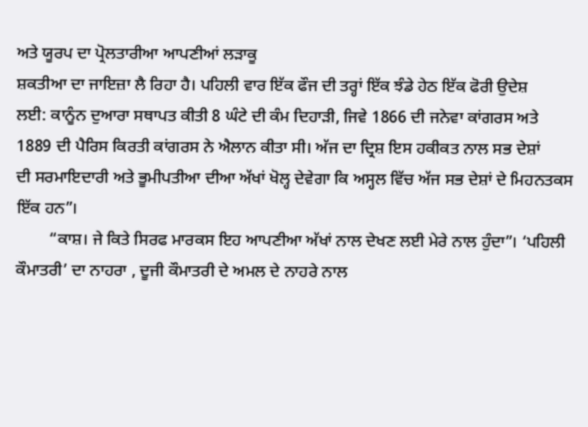ਅਤੇ ਯੂਰਪ ਦਾ ਪ੍ਰੋਲਤਾਰੀਆ ਆਪਣੀਆਂ ਲੜਾਕੂ
ਸ਼ਕਤੀਆ ਦਾ ਜਾਇਜ਼ਾ ਲੈ ਰਿਹਾ ਹੈ। ਪਹਿਲੀ ਵਾਰ ਇੱਕ ਫੌਜ ਦੀ ਤਰ੍ਹਾਂ ਇੱਕ ਝੰਡੇ ਹੇਠ ਇੱਕ ਫੋਰੀ ਉਦੇਸ਼
ਲਈ: ਕਾਨੂੰਨ ਦੁਆਰਾ ਸਥਾਪਤ ਕੀਤੀ 8 ਘੰਟੇ ਦੀ ਕੰਮ ਦਿਹਾੜੀ, ਜਿਵੇ 1866 ਦੀ ਜਨੇਵਾ ਕਾਂਗਰਸ ਅਤੇ
1889 ਦੀ ਪੈਰਿਸ ਕਿਰਤੀ ਕਾਂਗਰਸ ਨੇ ਐਲਾਨ ਕੀਤਾ ਸੀ। ਅੱਜ ਦਾ ਦ੍ਰਿਸ਼ ਇਸ ਹਕੀਕਤ ਨਾਲ ਸਭ ਦੇਸ਼ਾਂ
ਦੀ ਸਰਮਾਇਦਾਰੀ ਅਤੇ ਭੂਮੀਪਤੀਆ ਦੀਆ ਅੱਖਾਂ ਖੋਲ੍ਹ ਦੇਵੇਗਾ ਕਿ ਅਸ੍ਹਲ ਵਿੱਚ ਅੱਜ ਸਭ ਦੇਸ਼ਾਂ ਦੇ ਮਿਹਨਤਕਸ ਇੱਕ ਹਨ”।
        “ਕਾਸ਼। ਜੇ ਕਿਤੇ ਸਿਰਫ ਮਾਰਕਸ ਇਹ ਆਪਣੀਆ ਅੱਖਾਂ ਨਾਲ ਦੇਖਣ ਲਈ ਮੇਰੇ ਨਾਲ ਹੁੰਦਾ”। ‘ਪਹਿਲੀ ਕੌਮਾਤਰੀ’ ਦਾ ਨਾਹਰਾ , ਦੂਜੀ ਕੌਮਾਤਰੀ ਦੇ ਅਮਲ ਦੇ ਨਾਹਰੇ ਨਾਲ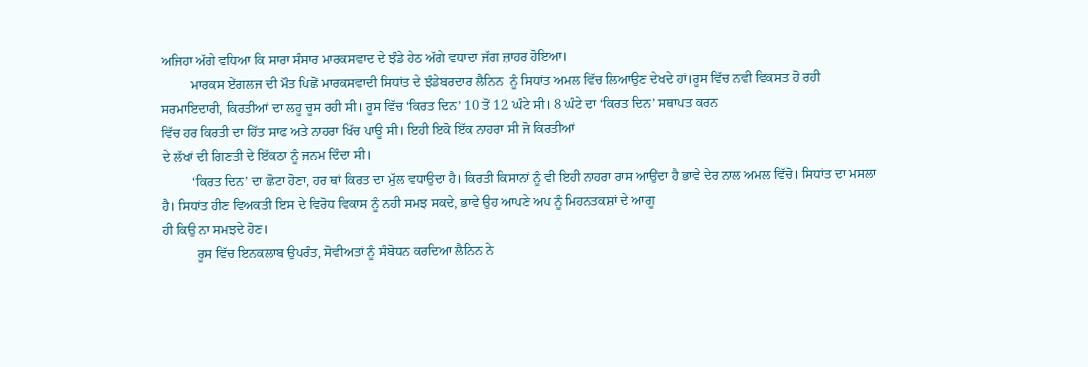ਅਜਿਹਾ ਅੱਗੇ ਵਧਿਆ ਕਿ ਸਾਰਾ ਸੰਸਾਰ ਮਾਰਕਸਵਾਦ ਦੇ ਝੰਡੇ ਹੇਠ ਅੱਗੇ ਵਧਾਦਾ ਜੱਗ ਜ਼ਾਹਰ ਹੋਇਆ।
         ਮਾਰਕਸ ਏਂਗਲਜ ਦੀ ਮੌਤ ਪਿਛੋਂ ਮਾਰਕਸਵਾਦੀ ਸਿਧਾਂਤ ਦੇ ਝੰਡੇਬਰਦਾਰ ਲੈਨਿਨ  ਨੂੰ ਸਿਧਾਂਤ ਅਮਲ ਵਿੱਚ ਲਿਆਉਣ ਦੇਖਦੇ ਹਾਂ।ਰੂਸ ਵਿੱਚ ਨਵੀ ਵਿਕਸਤ ਹੋ ਰਹੀ ਸਰਮਾਇਦਾਰੀ, ਕਿਰਤੀਆਂ ਦਾ ਲਹੂ ਚੂਸ ਰਹੀ ਸੀ। ਰੂਸ ਵਿੱਚ ‘ਕਿਰਤ ਦਿਨ’ 10 ਤੋਂ 12 ਘੰਟੇ ਸੀ। 8 ਘੰਟੇ ਦਾ ‘ਕਿਰਤ ਦਿਨ’ ਸਥਾਪਤ ਕਰਨ
ਵਿੱਚ ਹਰ ਕਿਰਤੀ ਦਾ ਹਿੱਤ ਸਾਫ ਅਤੇ ਨਾਹਰਾ ਖਿੱਚ ਪਾਊ ਸੀ। ਇਹੀ ਇਕੋ ਇੱਕ ਨਾਹਰਾ ਸੀ ਜੋ ਕਿਰਤੀਆਂ
ਦੇ ਲੱਖਾਂ ਦੀ ਗਿਣਤੀ ਦੇ ਇੱਕਠਾ ਨੂੰ ਜਨਮ ਦਿੰਦਾ ਸੀ।
         ‘ਕਿਰਤ ਦਿਨ’ ਦਾ ਛੋਟਾ ਹੋਣਾ, ਹਰ ਥਾਂ ਕਿਰਤ ਦਾ ਮੁੱਲ ਵਧਾਉਦਾ ਹੈ। ਕਿਰਤੀ ਕਿਸਾਨਾਂ ਨੂੰ ਵੀ ਇਹੀ ਨਾਹਰਾ ਰਾਸ ਆਉਂਦਾ ਹੈ ਭਾਵੇ ਦੇਰ ਨਾਲ ਅਮਲ ਵਿੱਚੋ। ਸਿਧਾਂਤ ਦਾ ਮਸਲਾ ਹੈ। ਸਿਧਾਂਤ ਹੀਣ ਵਿਅਕਤੀ ਇਸ ਦੇ ਵਿਰੋਧ ਵਿਕਾਸ ਨੂੰ ਨਹੀ ਸਮਝ ਸਕਦੇ, ਭਾਵੇ ਉਹ ਆਪਣੇ ਅਪ ਨੂੰ ਮਿਹਨਤਕਸ਼ਾਂ ਦੇ ਆਗੂ
ਹੀ ਕਿਉ ਨਾ ਸਮਝਦੇ ਹੋਣ।
          ਰੂਸ ਵਿੱਚ ਇਨਕਲਾਬ ਉਪਰੰਤ, ਸੋਵੀਅਤਾਂ ਨੂੰ ਸੰਬੋਧਨ ਕਰਦਿਆ ਲੈਨਿਨ ਨੇ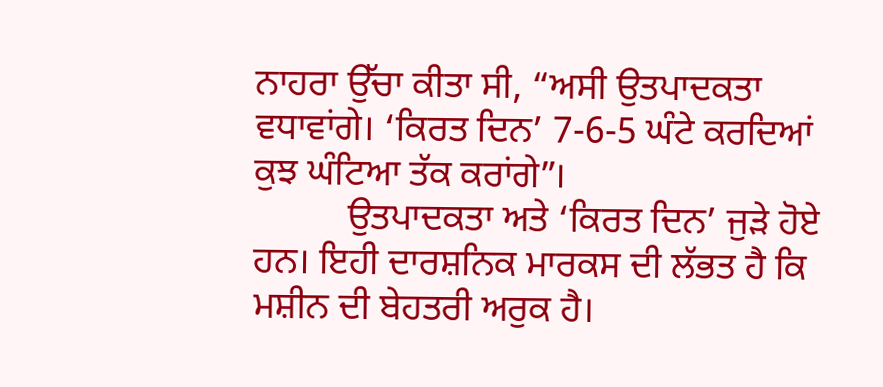ਨਾਹਰਾ ਉੱਚਾ ਕੀਤਾ ਸੀ, “ਅਸੀ ਉਤਪਾਦਕਤਾ ਵਧਾਵਾਂਗੇ। ‘ਕਿਰਤ ਦਿਨ’ 7-6-5 ਘੰਟੇ ਕਰਦਿਆਂ ਕੁਝ ਘੰਟਿਆ ਤੱਕ ਕਰਾਂਗੇ”।
          ਉਤਪਾਦਕਤਾ ਅਤੇ ‘ਕਿਰਤ ਦਿਨ’ ਜੁੜੇ ਹੋਏ ਹਨ। ਇਹੀ ਦਾਰਸ਼ਨਿਕ ਮਾਰਕਸ ਦੀ ਲੱਭਤ ਹੈ ਕਿ ਮਸ਼ੀਨ ਦੀ ਬੇਹਤਰੀ ਅਰੁਕ ਹੈ।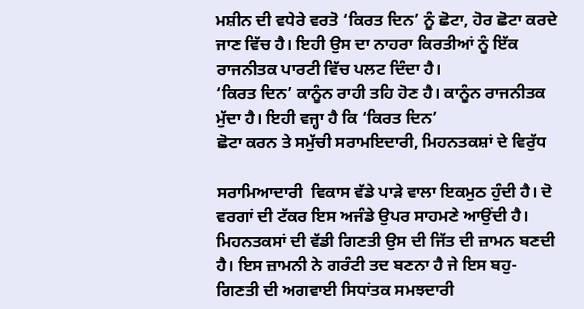ਮਸ਼ੀਨ ਦੀ ਵਧੇਰੇ ਵਰਤੋ ‘ਕਿਰਤ ਦਿਨ’ ਨੂੰ ਛੋਟਾ, ਹੋਰ ਛੋਟਾ ਕਰਦੇ ਜਾਣ ਵਿੱਚ ਹੈ। ਇਹੀ ਉਸ ਦਾ ਨਾਹਰਾ ਕਿਰਤੀਆਂ ਨੂੰ ਇੱਕ ਰਾਜਨੀਤਕ ਪਾਰਟੀ ਵਿੱਚ ਪਲਟ ਦਿੰਦਾ ਹੈ।
‘ਕਿਰਤ ਦਿਨ’ ਕਾਨੂੰਨ ਰਾਹੀ ਤਹਿ ਹੋਣ ਹੈ। ਕਾਨੂੰਨ ਰਾਜਨੀਤਕ ਮੁੱਦਾ ਹੈ। ਇਹੀ ਵਜ੍ਹਾ ਹੈ ਕਿ ‘ਕਿਰਤ ਦਿਨ’
ਛੋਟਾ ਕਰਨ ਤੇ ਸਮੁੱਚੀ ਸਰਾਮਇਦਾਰੀ, ਮਿਹਨਤਕਸ਼ਾਂ ਦੇ ਵਿਰੁੱਧ

ਸਰਾਮਿਆਦਾਰੀ  ਵਿਕਾਸ ਵੱਡੇ ਪਾੜੇ ਵਾਲਾ ਇਕਮੁਠ ਹੁੰਦੀ ਹੈ। ਦੋ ਵਰਗਾਂ ਦੀ ਟੱਕਰ ਇਸ ਅਜੰਡੇ ਉਪਰ ਸਾਹਮਣੇ ਆਉਂਦੀ ਹੈ। ਮਿਹਨਤਕਸਾਂ ਦੀ ਵੱਡੀ ਗਿਣਤੀ ਉਸ ਦੀ ਜਿੱਤ ਦੀ ਜ਼ਾਮਨ ਬਣਦੀ ਹੈ। ਇਸ ਜ਼ਾਮਨੀ ਨੇ ਗਰੰਟੀ ਤਦ ਬਣਨਾ ਹੈ ਜੇ ਇਸ ਬਹੁ-ਗਿਣਤੀ ਦੀ ਅਗਵਾਈ ਸਿਧਾਂਤਕ ਸਮਝਦਾਰੀ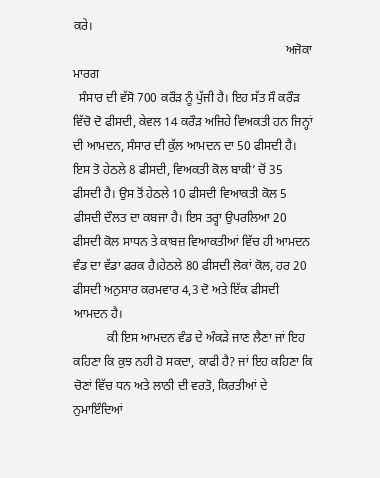ਕਰੇ।
                                                                    ਅਜੋਕਾ ਮਾਰਗ
  ਸੰਸਾਰ ਦੀ ਵੱਸੋ 700 ਕਰੌੜ ਨੂੰ ਪੁੱਜੀ ਹੈ। ਇਹ ਸੱਤ ਸੌ ਕਰੌੜ ਵਿੱਚੋ ਦੋ ਫੀਸਦੀ, ਕੇਵਲ 14 ਕਰੌੜ ਅਜਿਹੇ ਵਿਅਕਤੀ ਹਨ ਜਿਨ੍ਹਾਂ ਦੀ ਆਮਦਨ, ਸੰਸਾਰ ਦੀ ਕੁੱਲ ਆਮਦਨ ਦਾ 50 ਫੀਸਦੀ ਹੈ। ਇਸ ਤੋ ਹੇਠਲੇ 8 ਫੀਸਦੀ, ਵਿਅਕਤੀ ਕੋਲ ਬਾਕੀ’ ਚੋਂ 35 ਫੀਸਦੀ ਹੈ। ਉਸ ਤੋਂ ਹੇਠਲੇ 10 ਫੀਸਦੀ ਵਿਆਕਤੀ ਕੋਲ 5 ਫੀਸਦੀ ਦੌਲਤ ਦਾ ਕਬਜਾ ਹੈ। ਇਸ ਤਰ੍ਹਾ ਉਪਰਲਿਆ 20 ਫੀਸਦੀ ਕੋਲ ਸਾਧਨ ਤੇ ਕਾਬਜ਼ ਵਿਆਕਤੀਆਂ ਵਿੱਚ ਹੀ ਆਮਦਨ ਵੰਡ ਦਾ ਵੱਡਾ ਫਰਕ ਹੈ।ਹੇਠਲੇ 80 ਫੀਸਦੀ ਲੋਕਾਂ ਕੋਲ, ਹਰ 20 ਫੀਸਦੀ ਅਨੁਸਾਰ ਕਰਮਵਾਰ 4,3 ਦੋ ਅਤੇ ਇੱਕ ਫੀਸਦੀ ਆਮਦਨ ਹੈ।
           ਕੀ ਇਸ ਆਮਦਨ ਵੰਡ ਦੇ ਅੰਕੜੇ ਜਾਣ ਲੈਣਾ ਜਾਂ ਇਹ ਕਹਿਣਾ ਕਿ ਕੁਝ ਨਹੀ ਹੋ ਸਕਦਾ, ਕਾਫੀ ਹੈ? ਜਾਂ ਇਹ ਕਹਿਣਾ ਕਿ ਚੋਣਾਂ ਵਿੱਚ ਧਨ ਅਤੇ ਲਾਠੀ ਦੀ ਵਰਤੋ, ਕਿਰਤੀਆਂ ਦੇ ਨੁਮਾਇੰਦਿਆਂ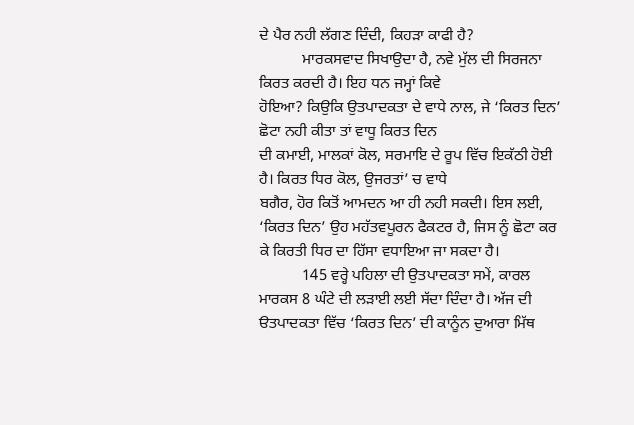ਦੇ ਪੈਰ ਨਹੀ ਲੱਗਣ ਦਿੰਦੀ, ਕਿਹੜਾ ਕਾਫੀ ਹੈ?
           ਮਾਰਕਸਵਾਦ ਸਿਖਾਉਦਾ ਹੈ, ਨਵੇ ਮੁੱਲ ਦੀ ਸਿਰਜਨਾ ਕਿਰਤ ਕਰਦੀ ਹੈ। ਇਹ ਧਨ ਜਮ੍ਹਾਂ ਕਿਵੇ
ਹੋਇਆ? ਕਿਉਕਿ ਉਤਪਾਦਕਤਾ ਦੇ ਵਾਧੇ ਨਾਲ, ਜੇ ‘ਕਿਰਤ ਦਿਨ’ ਛੋਟਾ ਨਹੀ ਕੀਤਾ ਤਾਂ ਵਾਧੂ ਕਿਰਤ ਦਿਨ
ਦੀ ਕਮਾਈ, ਮਾਲਕਾਂ ਕੋਲ, ਸਰਮਾਇ ਦੇ ਰੂਪ ਵਿੱਚ ਇਕੱਠੀ ਹੋਈ ਹੈ। ਕਿਰਤ ਧਿਰ ਕੋਲ, ਉਜਰਤਾਂ’ ਚ ਵਾਧੇ
ਬਗੈਰ, ਹੋਰ ਕਿਤੋਂ ਆਮਦਨ ਆ ਹੀ ਨਹੀ ਸਕਦੀ। ਇਸ ਲਈ, ‘ਕਿਰਤ ਦਿਨ’ ਉਹ ਮਹੱਤਵਪੂਰਨ ਫੈਕਟਰ ਹੈ, ਜਿਸ ਨੂੰ ਛੋਟਾ ਕਰ ਕੇ ਕਿਰਤੀ ਧਿਰ ਦਾ ਹਿੱਸਾ ਵਧਾਇਆ ਜਾ ਸਕਦਾ ਹੈ।
           145 ਵਰ੍ਹੇ ਪਹਿਲਾ ਦੀ ਉਤਪਾਦਕਤਾ ਸਮੇਂ, ਕਾਰਲ ਮਾਰਕਸ 8 ਘੰਟੇ ਦੀ ਲੜਾਈ ਲਈ ਸੱਦਾ ਦਿੰਦਾ ਹੈ। ਅੱਜ ਦੀ ੳਤਪਾਦਕਤਾ ਵਿੱਚ ‘ਕਿਰਤ ਦਿਨ’ ਦੀ ਕਾਨੂੰਨ ਦੁਆਰਾ ਮਿੱਥ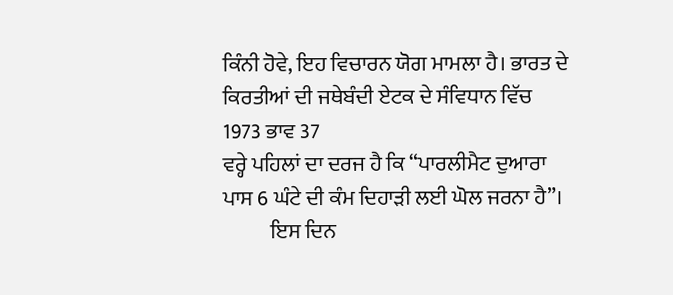ਕਿੰਨੀ ਹੋਵੇ, ਇਹ ਵਿਚਾਰਨ ਯੋਗ ਮਾਮਲਾ ਹੈ। ਭਾਰਤ ਦੇ ਕਿਰਤੀਆਂ ਦੀ ਜਥੇਬੰਦੀ ਏਟਕ ਦੇ ਸੰਵਿਧਾਨ ਵਿੱਚ 1973 ਭਾਵ 37
ਵਰ੍ਹੇ ਪਹਿਲਾਂ ਦਾ ਦਰਜ ਹੈ ਕਿ “ਪਾਰਲੀਮੈਟ ਦੁਆਰਾ ਪਾਸ 6 ਘੰਟੇ ਦੀ ਕੰਮ ਦਿਹਾੜੀ ਲਈ ਘੋਲ ਜਰਨਾ ਹੈ”।
           ਇਸ ਦਿਨ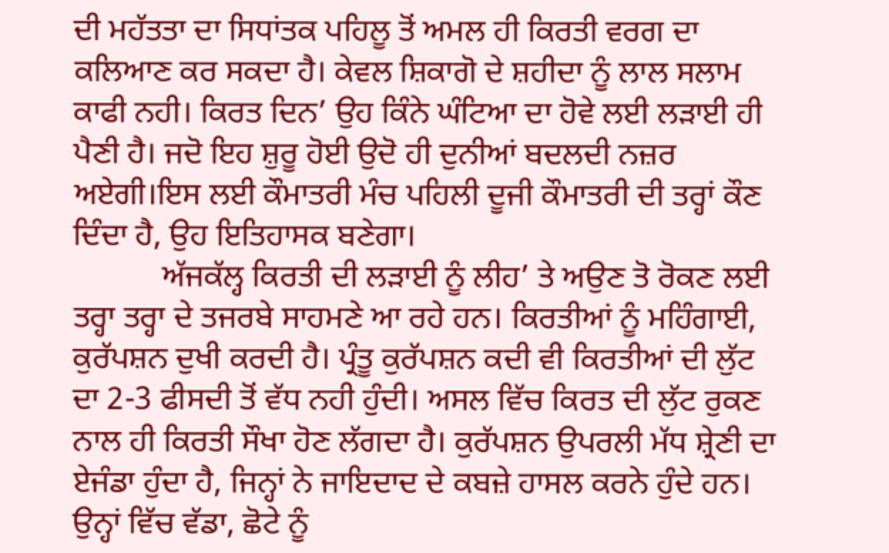ਦੀ ਮਹੱਤਤਾ ਦਾ ਸਿਧਾਂਤਕ ਪਹਿਲੂ ਤੋਂ ਅਮਲ ਹੀ ਕਿਰਤੀ ਵਰਗ ਦਾ ਕਲਿਆਣ ਕਰ ਸਕਦਾ ਹੈ। ਕੇਵਲ ਸ਼ਿਕਾਗੋ ਦੇ ਸ਼ਹੀਦਾ ਨੂੰ ਲਾਲ ਸਲਾਮ ਕਾਫੀ ਨਹੀ। ਕਿਰਤ ਦਿਨ’ ਉਹ ਕਿੰਨੇ ਘੰਟਿਆ ਦਾ ਹੋਵੇ ਲਈ ਲੜਾਈ ਹੀ ਪੈਣੀ ਹੈ। ਜਦੋ ਇਹ ਸ਼ੁਰੂ ਹੋਈ ਉਦੋ ਹੀ ਦੁਨੀਆਂ ਬਦਲਦੀ ਨਜ਼ਰ ਅਏਗੀ।ਇਸ ਲਈ ਕੌਮਾਤਰੀ ਮੰਚ ਪਹਿਲੀ ਦੂਜੀ ਕੌਮਾਤਰੀ ਦੀ ਤਰ੍ਹਾਂ ਕੌਣ ਦਿੰਦਾ ਹੈ, ਉਹ ਇਤਿਹਾਸਕ ਬਣੇਗਾ।
           ਅੱਜਕੱਲ੍ਹ ਕਿਰਤੀ ਦੀ ਲੜਾਈ ਨੂੰ ਲੀਹ’ ਤੇ ਅਉਣ ਤੋ ਰੋਕਣ ਲਈ ਤਰ੍ਹਾ ਤਰ੍ਹਾ ਦੇ ਤਜਰਬੇ ਸਾਹਮਣੇ ਆ ਰਹੇ ਹਨ। ਕਿਰਤੀਆਂ ਨੂੰ ਮਹਿੰਗਾਈ, ਕੁਰੱਪਸ਼ਨ ਦੁਖੀ ਕਰਦੀ ਹੈ। ਪ੍ਰੰਤੂ ਕੁਰੱਪਸ਼ਨ ਕਦੀ ਵੀ ਕਿਰਤੀਆਂ ਦੀ ਲੁੱਟ ਦਾ 2-3 ਫੀਸਦੀ ਤੋਂ ਵੱਧ ਨਹੀ ਹੁੰਦੀ। ਅਸਲ ਵਿੱਚ ਕਿਰਤ ਦੀ ਲੁੱਟ ਰੁਕਣ ਨਾਲ ਹੀ ਕਿਰਤੀ ਸੌਖਾ ਹੋਣ ਲੱਗਦਾ ਹੈ। ਕੁਰੱਪਸ਼ਨ ਉਪਰਲੀ ਮੱਧ ਸ਼੍ਰੇਣੀ ਦਾ ਏਜੰਡਾ ਹੁੰਦਾ ਹੈ, ਜਿਨ੍ਹਾਂ ਨੇ ਜਾਇਦਾਦ ਦੇ ਕਬਜ਼ੇ ਹਾਸਲ ਕਰਨੇ ਹੁੰਦੇ ਹਨ। ਉਨ੍ਹਾਂ ਵਿੱਚ ਵੱਡਾ, ਛੋਟੇ ਨੂੰ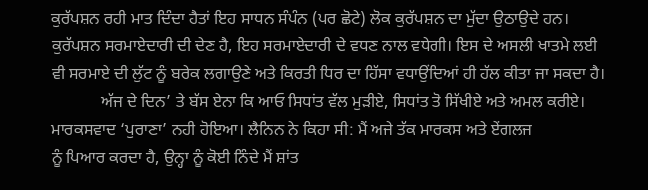ਕੁਰੱਪਸ਼ਨ ਰਹੀ ਮਾਤ ਦਿੰਦਾ ਹੈਤਾਂ ਇਹ ਸਾਧਨ ਸੰਪੰਨ (ਪਰ ਛੋਟੇ) ਲੋਕ ਕੁਰੱਪਸ਼ਨ ਦਾ ਮੁੱਦਾ ਉਠਾਉਦੇ ਹਨ। ਕੁਰੱਪਸ਼ਨ ਸਰਮਾਏਦਾਰੀ ਦੀ ਦੇਣ ਹੈ, ਇਹ ਸਰਮਾਏਦਾਰੀ ਦੇ ਵਧਣ ਨਾਲ ਵਧੇਗੀ। ਇਸ ਦੇ ਅਸਲੀ ਖਾਤਮੇ ਲਈ ਵੀ ਸਰਮਾਏ ਦੀ ਲੁੱਟ ਨੂੰ ਬਰੇਕ ਲਗਾਉਣੇ ਅਤੇ ਕਿਰਤੀ ਧਿਰ ਦਾ ਹਿੱਸਾ ਵਧਾਉਂਦਿਆਂ ਹੀ ਹੱਲ ਕੀਤਾ ਜਾ ਸਕਦਾ ਹੈ।
            ਅੱਜ ਦੇ ਦਿਨ’ ਤੇ ਬੱਸ ਏਨਾ ਕਿ ਆਓ ਸਿਧਾਂਤ ਵੱਲ ਮੁੜੀਏ, ਸਿਧਾਂਤ ਤੋ ਸਿੱਖੀਏ ਅਤੇ ਅਮਲ ਕਰੀਏ। ਮਾਰਕਸਵਾਦ ‘ਪੁਰਾਣਾ’ ਨਹੀ ਹੋਇਆ। ਲੈਨਿਨ ਨੇ ਕਿਹਾ ਸੀ: ਮੈਂ ਅਜੇ ਤੱਕ ਮਾਰਕਸ ਅਤੇ ਏਂਗਲਜ
ਨੂੰ ਪਿਆਰ ਕਰਦਾ ਹੈ, ਉਨ੍ਹਾ ਨੂੰ ਕੋਈ ਨਿੰਦੇ ਮੈਂ ਸ਼ਾਂਤ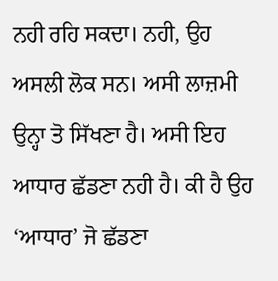ਨਹੀ ਰਹਿ ਸਕਦਾ। ਨਹੀ, ਉਹ ਅਸਲੀ ਲੋਕ ਸਨ। ਅਸੀ ਲਾਜ਼ਮੀ ਉਨ੍ਹਾ ਤੋ ਸਿੱਖਣਾ ਹੈ। ਅਸੀ ਇਹ ਆਧਾਰ ਛੱਡਣਾ ਨਹੀ ਹੈ। ਕੀ ਹੈ ਉਹ ‘ਆਧਾਰ’ ਜੋ ਛੱਡਣਾ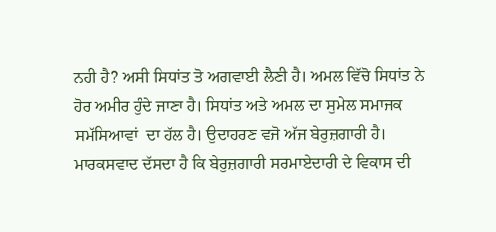ਨਹੀ ਹੈ? ਅਸੀ ਸਿਧਾਂਤ ਤੋ ਅਗਵਾਈ ਲੈਣੀ ਹੈ। ਅਮਲ ਵਿੱਚੋ ਸਿਧਾਂਤ ਨੇ ਹੋਰ ਅਮੀਰ ਹੁੰਦੇ ਜਾਣਾ ਹੈ। ਸਿਧਾਂਤ ਅਤੇ ਅਮਲ ਦਾ ਸੁਮੇਲ ਸਮਾਜਕ ਸਮੱਸਿਆਵਾਂ  ਦਾ ਹੱਲ ਹੈ। ਉਦਾਹਰਣ ਵਜੋ ਅੱਜ ਬੇਰੁਜ਼ਗਾਰੀ ਹੈ। ਮਾਰਕਸਵਾਦ ਦੱਸਦਾ ਹੈ ਕਿ ਬੇਰੁਜ਼ਗਾਰੀ ਸਰਮਾਏਦਾਰੀ ਦੇ ਵਿਕਾਸ ਦੀ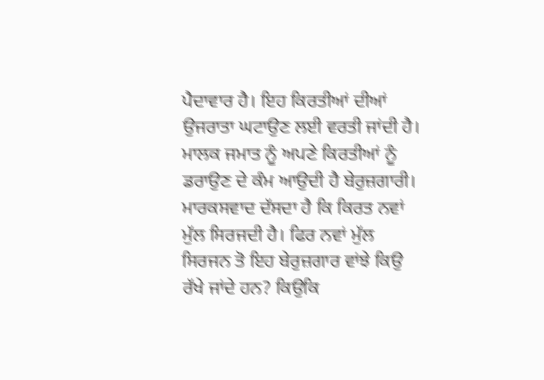ਪੈਦਾਵਾਰ ਹੈ। ਇਹ ਕਿਰਤੀਆਂ ਦੀਆਂ ਉਜਰਾਤਾ ਘਟਾਉਣ ਲਈ ਵਰਤੀ ਜਾਂਦੀ ਹੈ। ਮਾਲਕ ਜਮਾਤ ਨੂੰ ਅਪਣੇ ਕਿਰਤੀਆਂ ਨੂੰ ਡਰਾਉਣ ਦੇ ਕੰਮ ਆਉਦੀ ਹੈ ਬੇਰੁਜ਼ਗਾਰੀ। ਮਾਰਕਸਵਾਦ ਦੱਸਦਾ ਹੈ ਕਿ ਕਿਰਤ ਨਵਾਂ ਮੁੱਲ ਸਿਰਜਦੀ ਹੈ। ਫਿਰ ਨਵਾਂ ਮੁੱਲ ਸਿਰਜਨ ਤੋ ਇਹ ਬੇਰੁਜ਼ਗਾਰ ਵਾਂਝੇ ਕਿਉ ਰੱਖੇ ਜਾਂਦੇ ਹਨ? ਕਿਉਕਿ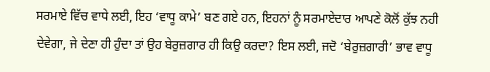ਸਰਮਾਏ ਵਿੱਚ ਵਾਧੇ ਲਈ, ਇਹ ‘ਵਾਧੂ ਕਾਮੇ’ ਬਣ ਗਏ ਹਨ, ਇਹਨਾਂ ਨੂੰ ਸਰਮਾਏਦਾਰ ਆਪਣੇ ਕੋਲੋਂ ਕੁੱਝ ਨਹੀ ਦੇਵੇਗਾ, ਜੇ ਦੇਣਾ ਹੀ ਹੁੰਦਾ ਤਾਂ ਉਹ ਬੇਰੁਜ਼ਗਾਰ ਹੀ ਕਿਉ ਕਰਦਾ? ਇਸ ਲਈ, ਜਦੋ ‘ਬੇਰੁਜ਼ਗਾਰੀ’ ਭਾਵ ਵਾਧੂ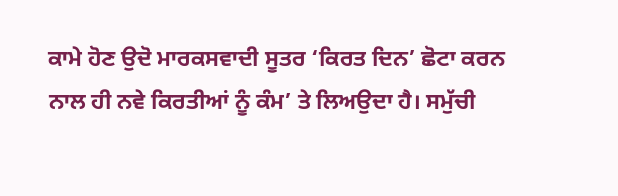ਕਾਮੇ ਹੋਣ ਉਦੋ ਮਾਰਕਸਵਾਦੀ ਸੂਤਰ ‘ਕਿਰਤ ਦਿਨ’ ਛੋਟਾ ਕਰਨ ਨਾਲ ਹੀ ਨਵੇ ਕਿਰਤੀਆਂ ਨੂੰ ਕੰਮ’ ਤੇ ਲਿਅਉਦਾ ਹੈ। ਸਮੁੱਚੀ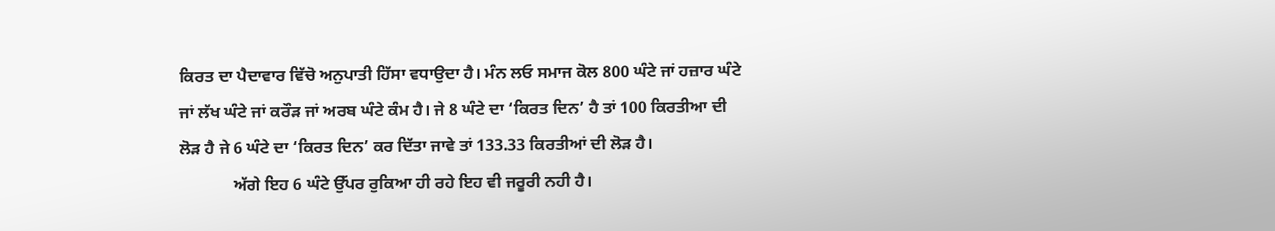ਕਿਰਤ ਦਾ ਪੈਦਾਵਾਰ ਵਿੱਚੋ ਅਨੁਪਾਤੀ ਹਿੱਸਾ ਵਧਾਉਦਾ ਹੈ। ਮੰਨ ਲਓ ਸਮਾਜ ਕੋਲ 800 ਘੰਟੇ ਜਾਂ ਹਜ਼ਾਰ ਘੰਟੇ ਜਾਂ ਲੱਖ ਘੰਟੇ ਜਾਂ ਕਰੌੜ ਜਾਂ ਅਰਬ ਘੰਟੇ ਕੰਮ ਹੈ। ਜੇ 8 ਘੰਟੇ ਦਾ ‘ਕਿਰਤ ਦਿਨ’ ਹੈ ਤਾਂ 100 ਕਿਰਤੀਆ ਦੀ ਲੋੜ ਹੈ ਜੇ 6 ਘੰਟੇ ਦਾ ‘ਕਿਰਤ ਦਿਨ’ ਕਰ ਦਿੱਤਾ ਜਾਵੇ ਤਾਂ 133.33 ਕਿਰਤੀਆਂ ਦੀ ਲੋੜ ਹੈ।
             ਅੱਗੇ ਇਹ 6 ਘੰਟੇ ਉੱਪਰ ਰੁਕਿਆ ਹੀ ਰਹੇ ਇਹ ਵੀ ਜਰੂਰੀ ਨਹੀ ਹੈ।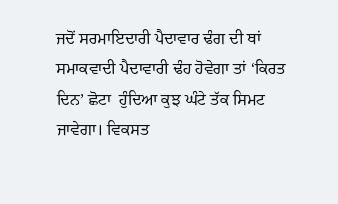ਜਦੋਂ ਸਰਮਾਇਦਾਰੀ ਪੈਦਾਵਾਰ ਢੰਗ ਦੀ ਥਾਂ ਸਮਾਕਵਾਦੀ ਪੈਦਾਵਾਰੀ ਢੰਹ ਹੋਵੇਗਾ ਤਾਂ ‘ਕਿਰਤ ਦਿਨ’ ਛੋਟਾ  ਹੁੰਦਿਆ ਕੁਝ ਘੰਟੇ ਤੱਕ ਸਿਮਟ ਜਾਵੇਗਾ। ਵਿਕਸਤ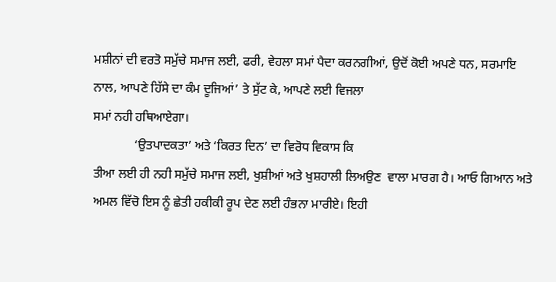ਮਸ਼ੀਨਾਂ ਦੀ ਵਰਤੋ ਸਮੁੱਚੇ ਸਮਾਜ ਲਈ, ਫਰੀ, ਵੇਹਲਾ ਸਮਾਂ ਪੈਦਾ ਕਰਨਗੀਆਂ, ਉਦੋਂ ਕੋਈ ਅਪਣੇ ਧਨ, ਸਰਮਾਇ ਨਾਲ, ਆਪਣੇ ਹਿੱਸੇ ਦਾ ਕੰਮ ਦੂਜਿਆਂ’ ਤੇ ਸੁੱਟ ਕੇ, ਆਪਣੇ ਲਈ ਵਿਜਲਾ
ਸਮਾਂ ਨਹੀ ਹਥਿਆਏਗਾ।
             ‘ਉਤਪਾਦਕਤਾ’ ਅਤੇ ‘ਕਿਰਤ ਦਿਨ’ ਦਾ ਵਿਰੋਧ ਵਿਕਾਸ ਕਿ
ਤੀਆ ਲਈ ਹੀ ਨਹੀ ਸਮੁੱਚੇ ਸਮਾਜ ਲਈ, ਖੁਸ਼ੀਆਂ ਅਤੇ ਖੁਸ਼ਹਾਲੀ ਲਿਅਉਣ  ਵਾਲਾ ਮਾਰਗ ਹੈ। ਆਓ ਗਿਆਨ ਅਤੇ ਅਮਲ ਵਿੱਚੋ ਇਸ ਨੂੰ ਛੇਤੀ ਹਕੀਕੀ ਰੂਪ ਦੇਣ ਲਈ ਹੰਭਨਾ ਮਾਰੀਏ। ਇਹੀ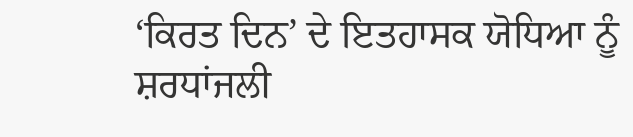‘ਕਿਰਤ ਦਿਨ’ ਦੇ ਇਤਹਾਸਕ ਯੋਧਿਆ ਨੂੰ ਸ਼ਰਧਾਂਜਲੀ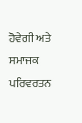ਹੋਵੇਗੀ ਅਤੇ ਸਮਾਜਕ ਪਰਿਵਰਤਨ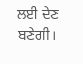ਲਈ ਦੇਣ ਬਣੇਗੀ।